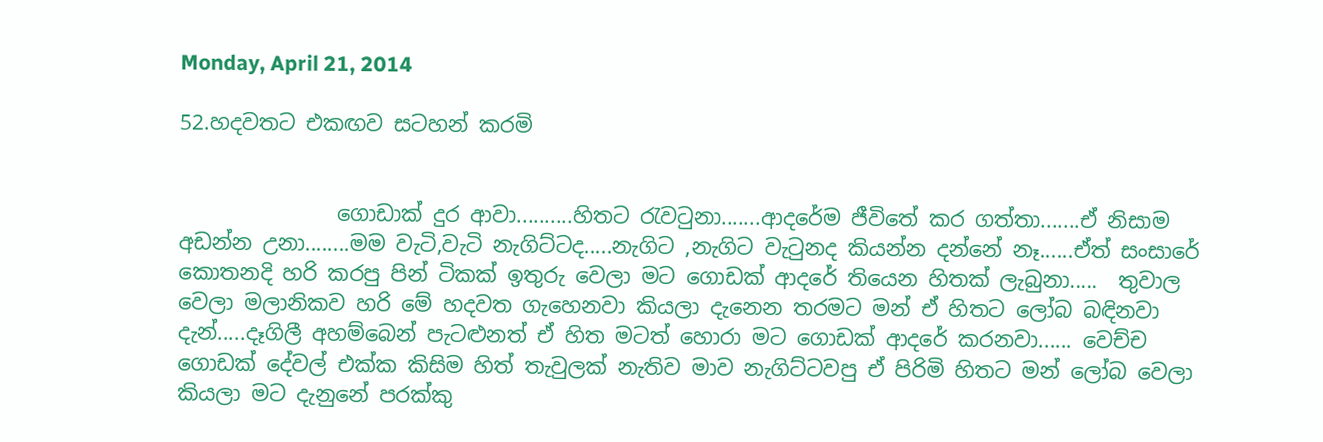Monday, April 21, 2014

52.හදවතට එකඟව සටහන් කරමි


               ගොඩාක් දුර ආවා..........හිතට රැවටුනා.......ආදරේම ජීවිතේ කර ගත්තා.......ඒ නිසාම අඩන්න උනා........මම වැටි,වැටි නැගිට්ටද.....නැගිට ,නැගිට වැටුනද කියන්න දන්නේ නෑ......ඒත් සංසාරේ කොතනදි හරි කරපු පින් ටිකක් ඉතුරු වෙලා මට ගොඩක් ආදරේ තියෙන හිතක් ලැබුනා.....  තුවාල වෙලා මලානිකව හරි මේ හදවත ගැහෙනවා කියලා දැනෙන තරමට මන් ඒ හිතට ලෝබ බඳිනවා දැන්.....දෑගිලී අහම්බෙන් පැටළුනත් ඒ හිත මටත් හොරා මට ගොඩක් ආදරේ කරනවා...... වෙච්ච ගොඩක් දේවල් එක්ක කිසිම හිත් තැවුලක් නැතිව මාව නැගිට්ටවපු ඒ පිරිමි හිතට මන් ලෝබ වෙලා කියලා මට දැනුනේ පරක්කු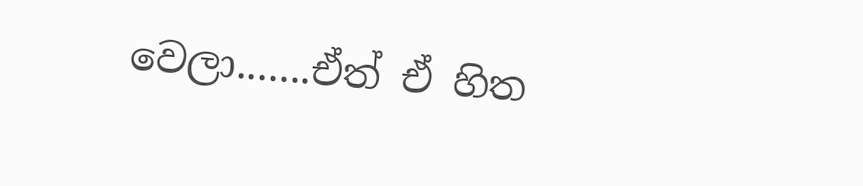වෙලා.......ඒත් ඒ හිත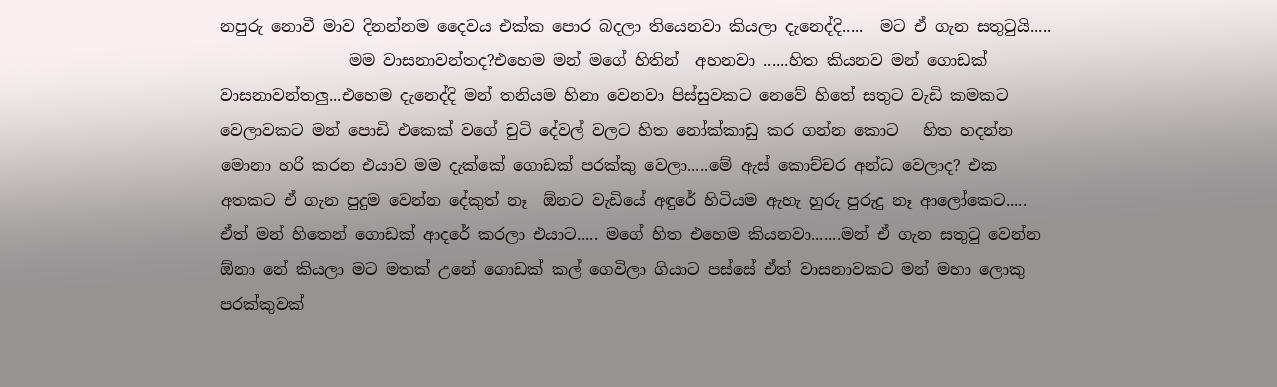නපුරු නොවී මාව දිනන්නම දෛවය එක්ක පොර බදලා තියෙනවා කියලා දැනෙද්දි.....  මට ඒ ගැන සතුටුයි.....
                මම වාසනාවන්තද?එහෙම මන් මගේ හිතින්  අහනවා ......හිත කියනව මන් ගොඩක් වාසනාවන්තලු...එහෙම දැනෙද්දි මන් තනියම හිනා වෙනවා පිස්සුවකට නෙවේ හිතේ සතුට වැඩි කමකට
වෙලාවකට මන් පොඩි එකෙක් වගේ චුටි දේවල් වලට හිත නෝක්කාඩු කර ගන්න කොට   හිත හදන්න මොනා හරි කරන එයාව මම දැක්කේ ගොඩක් පරක්කු වෙලා.....මේ ඇස් කොච්චර අන්ධ වෙලාද? එක අතකට ඒ ගැන පුදුම වෙන්න දේකුත් නෑ  ඕනට වැඩියේ අඳුරේ හිටියම ඇහැ හුරු පුරුදු නෑ ආලෝකෙට..... ඒත් මන් හිතෙන් ගොඩක් ආදරේ කරලා එයාට..... මගේ හිත එහෙම කියනවා.......මන් ඒ ගැන සතුටු වෙන්න ඕනා නේ කියලා මට මතක් උනේ ගොඩක් කල් ගෙවිලා ගියාට පස්සේ ඒත් වාසනාවකට මන් මහා ලොකු පරක්කුවක්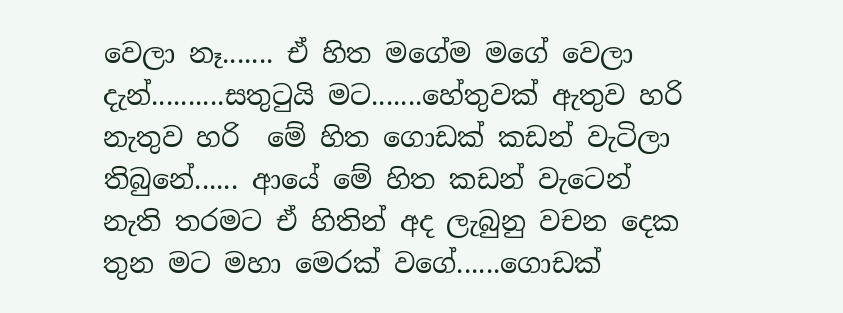වෙලා නෑ....... ඒ හිත මගේම මගේ වෙලා දැන්..........සතුටුයි මට.......හේතුවක් ඇතුව හරි නැතුව හරි  මේ හිත ගොඩක් කඩන් වැටිලා තිබුනේ...... ආයේ මේ හිත කඩන් වැටෙන් නැති තරමට ඒ හිතින් අද ලැබුනු වචන දෙක තුන මට මහා මෙරක් වගේ......ගොඩක්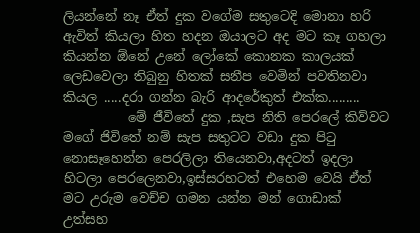ලියන්නේ නෑ ඒත් දුක වගේම සතුටෙදි මොනා හරි ඇවිත් කියලා හිත හදන ඔයාලට අද මට කෑ ගහලා කියන්න ඕනේ උනේ ලෝකේ කොනක කාලයක් ලෙඩවෙලා තිබුනු හිතක් සනීප වෙමින් පවතිනවා කියල .....දරා ගන්න බැරි ආදරේකුත් එක්ක.........
          මේ ජීවිතේ දුක ,සැප නිති පෙරලේ කිව්වට මගේ ජිවිතේ නම් සැප සතුටට වඩා දුක පිටු නොසෑහෙන්න පෙරලිලා තියෙනවා,අදටත් ඉදලා හිටලා පෙරලෙනවා,ඉස්සරහටත් එහෙම වෙයි ඒත් මට උරුම වෙච්ච ගමන යන්න මන් ගොඩාක් උත්සහ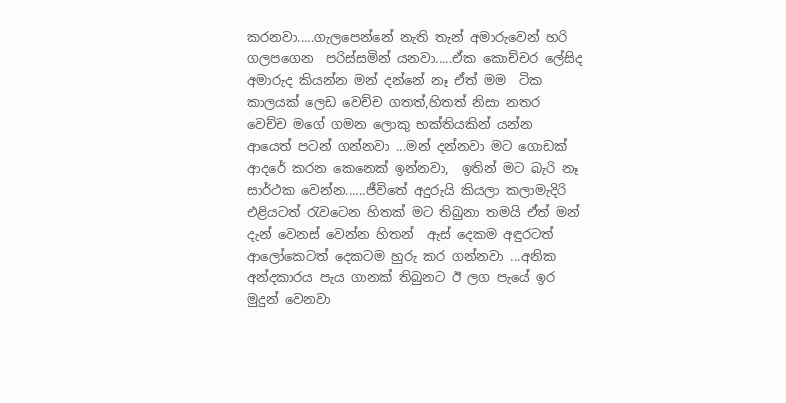කරනවා.....ගැලපෙන්නේ නැති තැන් අමාරුවෙන් හරි ගලපගෙන  පරිස්සමින් යනවා.....ඒක කොච්චර ලේසිද අමාරුද කියන්න මන් දන්නේ නෑ ඒත් මම  ටික කාලයක් ලෙඩ වෙච්ච ගතත්,හිතත් නිසා නතර වෙච්ච මගේ ගමන ලොකු භක්තියකින් යන්න ආයෙත් පටන් ගන්නවා ...මන් දන්නවා මට ගොඩක් ආදරේ කරන කෙනෙක් ඉන්නවා,  ඉතින් මට බැරි නෑ සාර්ථක වෙන්න......ජීවිතේ අදුරුයි කියලා කලාමැදිරි එළියටත් රැවටෙන හිතක් මට තිබුනා තමයි ඒත් මන් දැන් වෙනස් වෙන්න හිතන්  ඇස් දෙකම අඳුරටත් ආලෝකෙටත් දෙකටම හුරු කර ගන්නවා ...අනික අන්දකාරය පැය ගානක් තිබුනට ඊ ලග පැයේ ඉර මුදුන් වෙනවා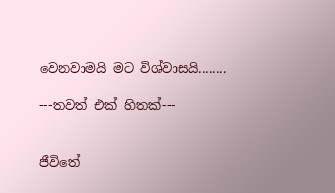වෙනවාමයි මට විශ්වාසයි........

---තවත් එක් හිතක්---


ජීවිතේ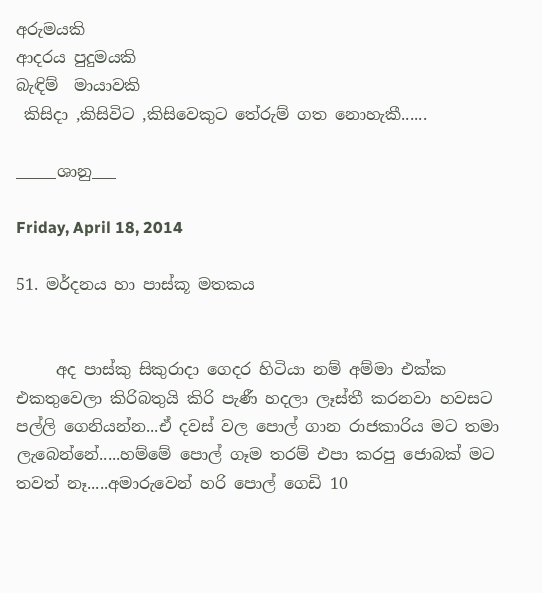අරුමයකි
ආදරය පුදුමයකි
බැඳිම්  මායාවකි
 කිසිදා ,කිසිවිට ,කිසිවෙකුට තේරුම් ගත නොහැකී......

_____ශානු___

Friday, April 18, 2014

51. මර්දනය හා පාස්කූ මතකය


     අද පාස්කු සිකුරාදා ගෙදර හිටියා නම් අම්මා එක්ක එකතුවෙලා කිරිබතුයි කිරි පැණී හදලා ලෑස්තී කරනවා හවසට පල්ලි ගෙනියන්න...ඒ දවස් වල පොල් ගාන රාජකාරිය මට තමා ලැබෙන්නේ.....හම්මේ පොල් ගෑම තරම් එපා කරපු ජොබක් මට තවත් නෑ.....අමාරුවෙන් හරි පොල් ගෙඩි 10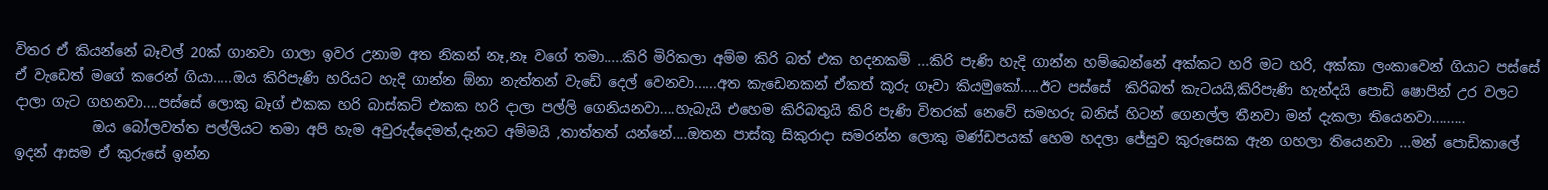විතර ඒ කියන්නේ බෑවල් 20ක් ගානවා ගාලා ඉවර උනාම අත නිකන් නෑ,නෑ වගේ තමා.....කිරි මිරිකලා අම්ම කිරි බත් එක හදනකම් ...කිරි පැණි හැදි ගාන්න හම්බෙන්නේ අක්කට හරි මට හරි, අක්කා ලංකාවෙන් ගියාට පස්සේ ඒ වැඩෙත් මගේ කරෙන් ගියා.....ඔය කිරිපැණි හරියට හැදි ගාන්න ඕනා නැත්තන් වැඩේ දෙල් වෙනවා......අත කැඩෙනකන් ඒකත් කූරු ගෑවා කියමුකෝ.....ඊට පස්සේ  කිරිබත් කැටයයි,කිරිපැණි හැන්දයි පොඩි ෂොපින් උර වලට  දාලා ගැට ගහනවා....පස්සේ ලොකු බෑග් එකක හරි බාස්කට් එකක හරි දාලා පල්ලි ගෙනියනවා....හැබැයි එහෙම කිරිබතුයි කිරි පැණි විතරක් නෙවේ සමහරු බනිස් හිටන් ගෙනල්ල තීනවා මන් දැකලා තියෙනවා.........
           ඔය බෝලවත්ත පල්ලියට තමා අපි හැම අවුරුද්දෙමත්,දැනට අම්මයි ,තාත්තත් යන්නේ....ඔතන පාස්කූ සිකුරාදා සමරන්න ලොකු මණ්ඩපයක් හෙම හදලා ජේසුව කුරුසෙක ඇන ගහලා තියෙනවා ...මන් පොඩිකාලේ ඉදන් ආසම ඒ කුරුසේ ඉන්න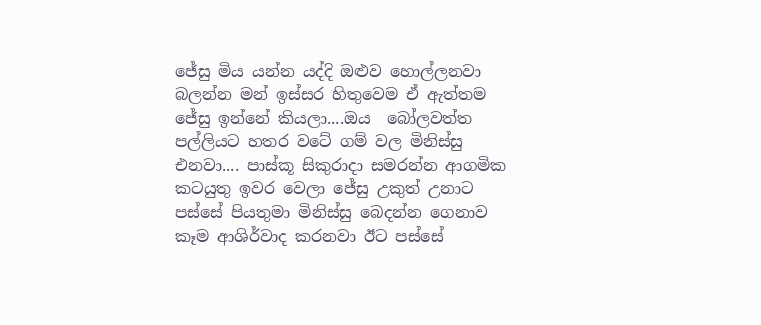ජේසු මිය යන්න යද්දි ඔළුව හොල්ලනවා බලන්න මන් ඉස්සර හිතුවෙම ඒ ඇත්තම ජේසු ඉන්නේ කියලා....ඔය  බෝලවත්ත පල්ලියට හතර වටේ ගම් වල මිනිස්සු එනවා.... පාස්කූ සිකුරාදා සමරන්න ආගමික කටයුතු ඉවර වෙලා ජේසු උකුත් උනාට පස්සේ පියතුමා මිනිස්සු බෙදන්න ගෙනාව කෑම ආශිර්වාද කරනවා ඊට පස්සේ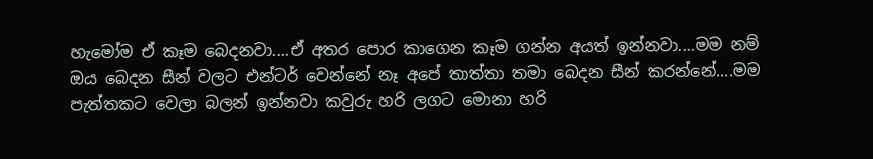හැමෝම ඒ කෑම බෙදනවා....ඒ අතර පොර කාගෙන කෑම ගන්න අයත් ඉන්නවා....මම නම් ඔය බෙදන සීන් වලට එන්ටර් වෙන්නේ නෑ අපේ තාත්තා තමා බෙදන සීන් කරන්නේ....මම පැත්තකට වෙලා බලන් ඉන්නවා කවුරු හරි ලගට මොනා හරි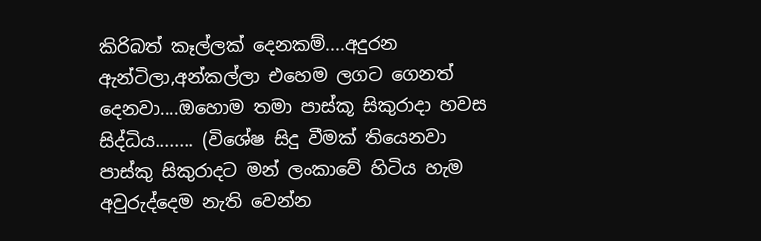කිරිබත් කෑල්ලක් දෙනකම්....අදුරන ඇන්ටිලා,අන්කල්ලා එහෙම ලගට ගෙනත් දෙනවා....ඔහොම තමා පාස්කූ සිකුරාදා හවස සිද්ධිය........ (විශේෂ සිදු වීමක් තියෙනවා පාස්කු සිකුරාදට මන් ලංකාවේ හිටිය හැම අවුරුද්දෙම නැති වෙන්න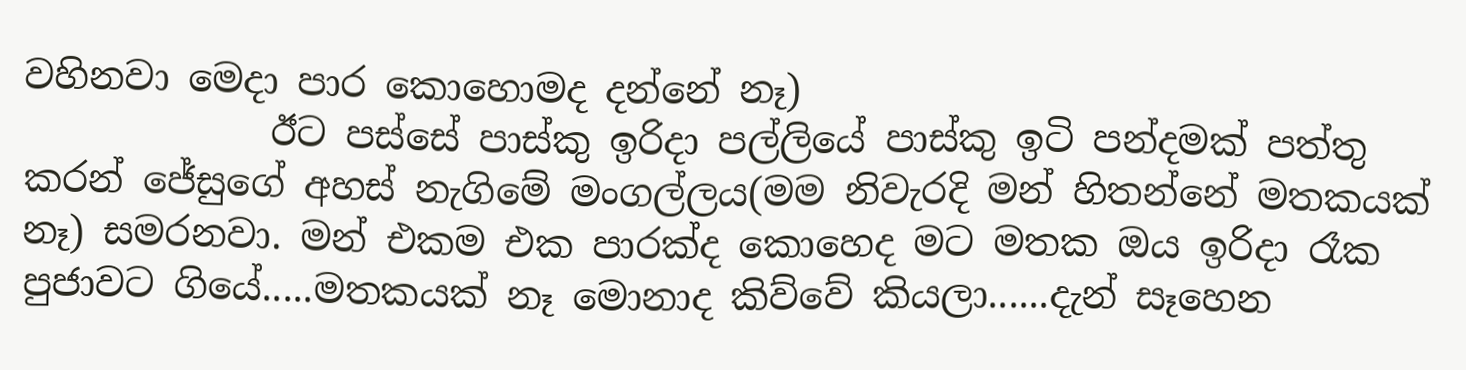වහිනවා මෙදා පාර කොහොමද දන්නේ නෑ)
             ඊට පස්සේ පාස්කු ඉරිදා පල්ලියේ පාස්කු ඉටි පන්දමක් පත්තු කරන් ජේසුගේ අහස් නැගිමේ මංගල්ලය(මම නිවැරදි මන් හිතන්නේ මතකයක් නෑ) සමරනවා. මන් එකම එක පාරක්ද කොහෙද මට මතක ඔය ඉරිදා රෑක පුජාවට ගියේ.....මතකයක් නෑ මොනාද කිව්වේ කියලා......දැන් සෑහෙන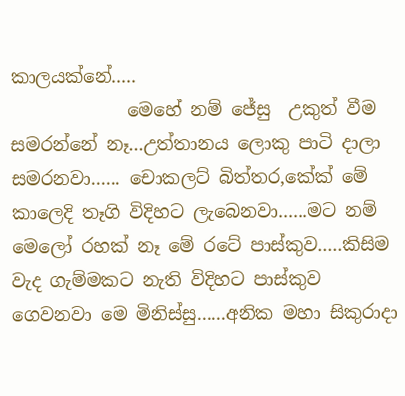කාලයක්නේ.....
             මෙහේ නම් ජේසු  උකුත් වීම සමරන්නේ නෑ...උත්තානය ලොකු පාටි දාලා සමරනවා...... චොකලට් බිත්තර,කේක් මේ කාලෙදි තෑගි විදිහට ලැබෙනවා......මට නම් මෙලෝ රහක් නෑ මේ රටේ පාස්කුව.....කිසිම වැද ගැම්මකට නැති විදිහට පාස්කුව ගෙවනවා මෙ මිනිස්සු......අනික මහා සිකුරාදා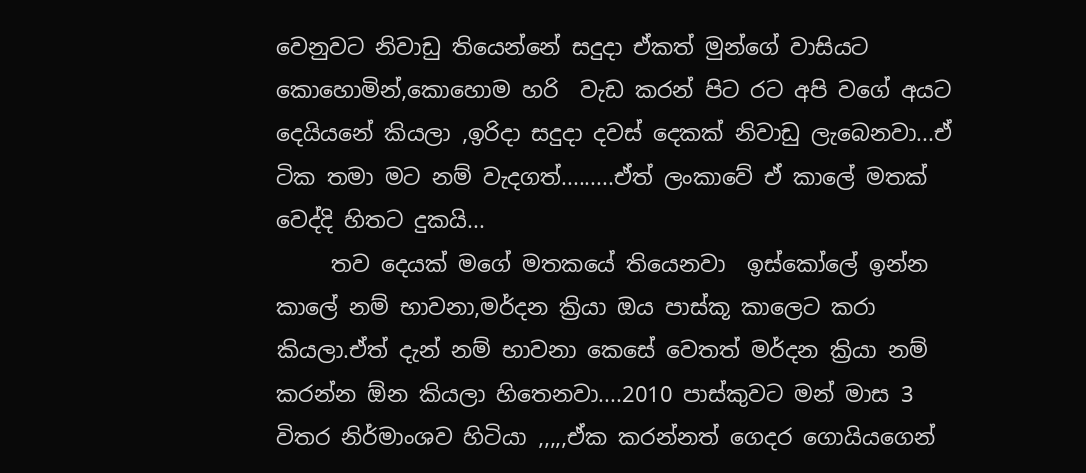වෙනුවට නිවාඩු තියෙන්නේ සදුදා ඒකත් මුන්ගේ වාසියට කොහොමින්,කොහොම හරි  වැඩ කරන් පිට රට අපි වගේ අයට දෙයියනේ කියලා ,ඉරිදා සදුදා දවස් දෙකක් නිවාඩු ලැබෙනවා...ඒ ටික තමා මට නම් වැදගත්.........ඒත් ලංකාවේ ඒ කාලේ මතක් වෙද්දි හිතට දුකයි...
     තව දෙයක් මගේ මතකයේ තියෙනවා  ඉස්කෝලේ ඉන්න කාලේ නම් භාවනා,මර්දන ක්‍රියා ඔය පාස්කූ කාලෙට කරා කියලා.ඒත් දැන් නම් භාවනා කෙසේ වෙතත් මර්දන ක්‍රියා නම් කරන්න ඕන කියලා හිතෙනවා....2010 පාස්කුවට මන් මාස 3 විතර නිර්මාංශව හිටියා ,,,,,ඒක කරන්නත් ගෙදර ගොයියගෙන්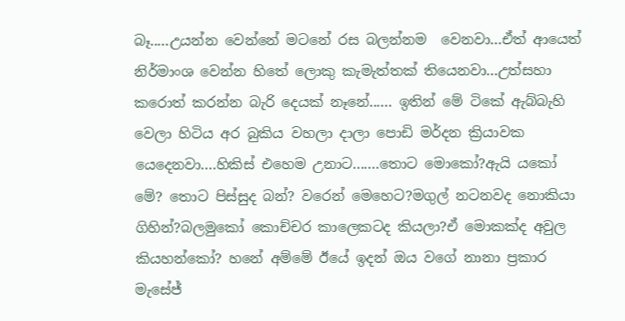බෑ.....උයන්න වෙන්නේ මටනේ රස බලන්නම  වෙනවා...ඒත් ආයෙත් නිර්මාංශ වෙන්න හිතේ ලොකු කැමැත්තක් තියෙනවා...උත්සහා කරොත් කරන්න බැරි දෙයක් නෑනේ...... ඉතින් මේ ටිකේ ඇබ්බැහි වෙලා හිටිය අර බුකිය වහලා දාලා පොඩි මර්දන ක්‍රියාවක යෙදෙනවා....හිකිස් එහෙම උනාට.......තොට මොකෝ?ඇයි යකෝ මේ? තොට පිස්සුද බන්? වරෙන් මෙහෙට?මගුල් නටනවද නොකියා ගිහින්?බලමුකෝ කොච්චර කාලෙකටද කියලා?ඒ මොකක්ද අවුල කියහන්කෝ? හනේ අම්මේ ඊයේ ඉදන් ඔය වගේ නානා ප්‍රකාර මැසේජ්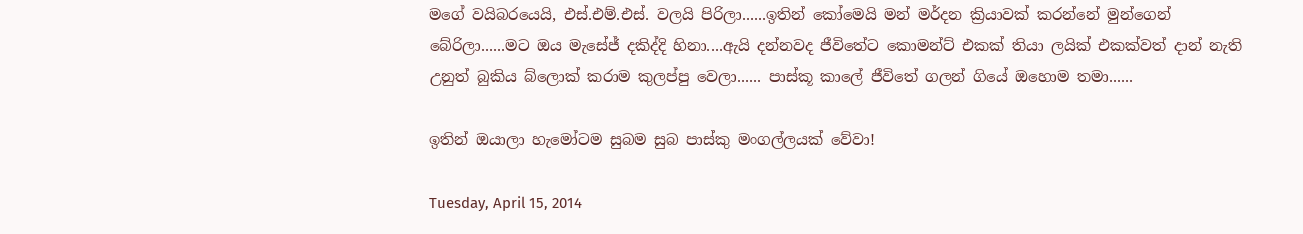මගේ වයිබරයෙයි, එස්.එම්.එස්. වලයි පිරිලා......ඉතින් කෝමෙයි මන් මර්දන ක්‍රියාවක් කරන්නේ මුන්ගෙන් බේරිලා......මට ඔය මැසේජ් දකිද්දි හිනා....ඇයි දන්නවද ජීවිතේට කොමන්ට් එකක් තියා ලයික් එකක්වත් දාන් නැති උනුත් බුකිය බ්ලොක් කරාම කුලප්පු වෙලා...... පාස්කූ කාලේ ජීවිතේ ගලන් ගියේ ඔහොම තමා......

ඉතින් ඔයාලා හැමෝටම සුබම සුබ පාස්කු මංගල්ලයක් වේවා!

Tuesday, April 15, 2014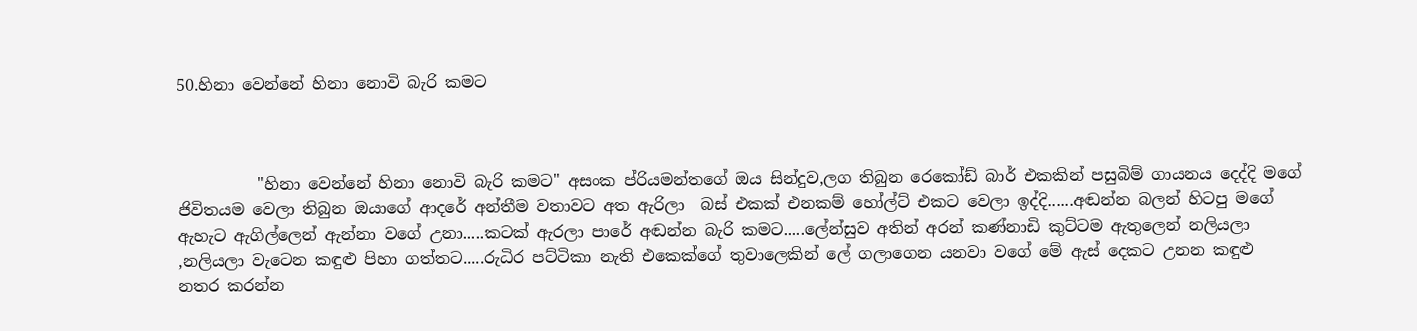50.හිනා වෙන්නේ හිනා නොවි බැරි කමට



          "හිනා වෙන්නේ හිනා නොවි බැරි කමට" අසංක ප්රියමන්තගේ ඔය සින්දුව,ලග තිබුන රෙකෝඩ් බාර් එකකින් පසුබිම් ගායනය දෙද්දි මගේ ජිවිතයම වෙලා තිබුන ඔයාගේ ආදරේ අන්තීම වතාවට අත ඇරිලා  බස් එකක් එනකම් හෝල්ට් එකට වෙලා ඉද්දි......අඬන්න බලන් හිටපු මගේ ඇහැට ඇගිල්ලෙන් ඇන්නා වගේ උනා.....කටක් ඇරලා පාරේ අඬන්න බැරි කමට.....ලේන්සුව අතින් අරන් කණ්නාඩි කුට්ටම ඇතුලෙන් නලියලා ,නලියලා වැටෙන කඳුළු පිහා ගත්තට.....රුධිර පට්ටිකා නැති එකෙක්ගේ තුවාලෙකින් ලේ ගලාගෙන යනවා වගේ මේ ඇස් දෙකට උනන කඳුළු නතර කරන්න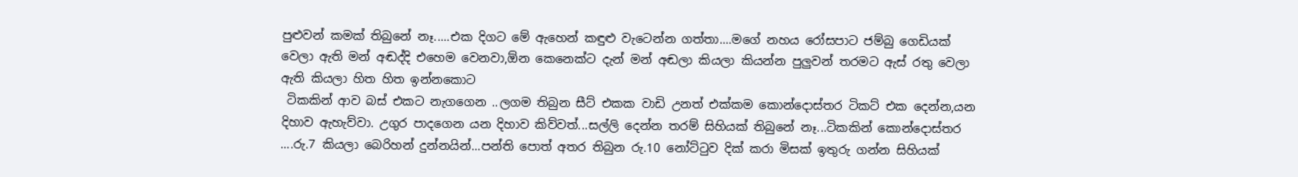පුළුවන් කමක් තිබුනේ නෑ.....එක දිගට මේ ඇහෙන් කඳුළු වැටෙන්න ගත්තා....මගේ නහය රෝසපාට ජම්බු ගෙඩියක් වෙලා ඇති මන් අඬද්දි එහෙම වෙනවා,ඕන කෙනෙක්ට දැන් මන් අඬලා කියලා කියන්න පුලුවන් තරමට ඇස් රතු වෙලා ඇති කියලා හිත හිත ඉන්නකොට
 ටිකකින් ආව බස් එකට නැගගෙන ..ලගම තිබුන සීට් එකක වාඩි උනත් එක්කම කොන්දොස්තර ටිකට් එක දෙන්න,යන දිහාව ඇහැව්වා. උගුර පාදගෙන යන දිහාව කිව්වත්...සල්ලි දෙන්න තරම් සිහියක් තිබුනේ නෑ...ටිකකින් කොන්දොස්තර ....රු.7 කියලා බෙරිහන් දුන්නයින්...පන්ති පොත් අතර තිබුන රු.10 නෝට්ටුව දික් කරා මිසක් ඉතුරු ගන්න සිහියක්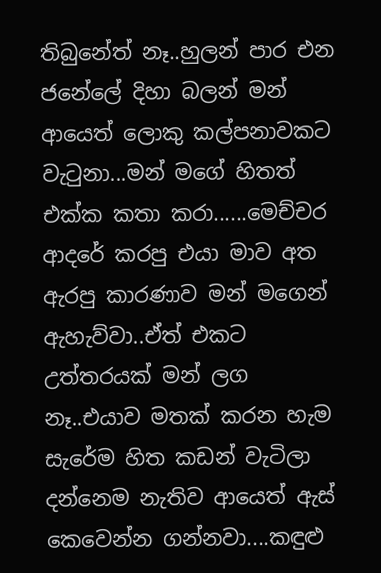තිබුනේත් නෑ..හුලන් පාර එන ජනේලේ දිහා බලන් මන් ආයෙත් ලොකු කල්පනාවකට වැටුනා...මන් මගේ හිතත් එක්ක කතා කරා......මෙච්චර ආදරේ කරපු එයා මාව අත ඇරපු කාරණාව මන් මගෙන් ඇහැව්වා..ඒත් එකට උත්තරයක් මන් ලග නෑ..එයාව මතක් කරන හැම සැරේම හිත කඩන් වැටිලා දන්නෙම නැතිව ආයෙත් ඇස් කෙවෙන්න ගන්නවා....කඳුළු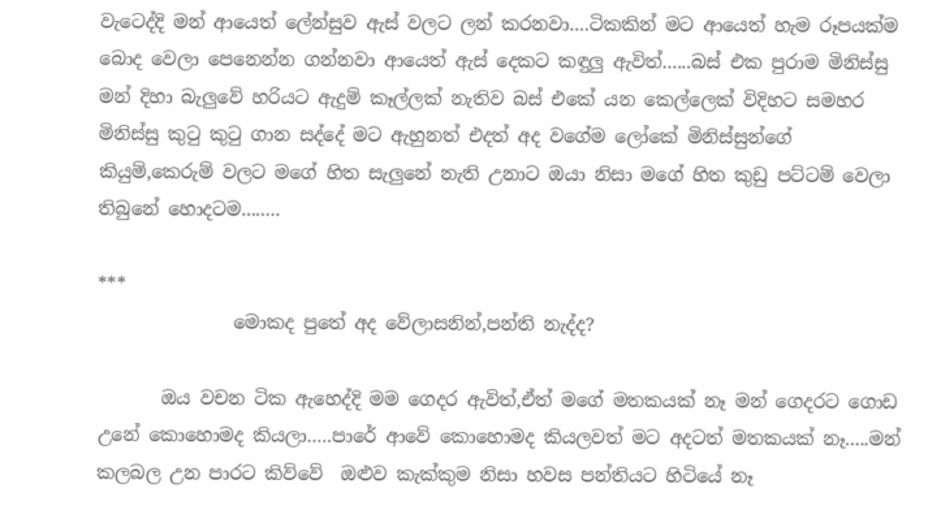වැටෙද්දි මන් ආයෙත් ලේන්සුව ඇස් වලට ලන් කරනවා....ටිකකින් මට ආයෙත් හැම රූපයක්ම බොද වෙලා පෙනෙන්න ගන්නවා ආයෙත් ඇස් දෙකට කඳුලු ඇවිත්......බස් එක පුරාම මිනිස්සු මන් දිහා බැලුවේ හරියට ඇදුම් කෑල්ලක් නැතිව බස් එකේ යන කෙල්ලෙක් විදිහට සමහර මිනිස්සු කුටු කුටු ගාන සද්දේ මට ඇහුනත් එදත් අද වගේම ලෝකේ මිනිස්සුන්ගේ කියුම්,කෙරුම් වලට මගේ හිත සැලුනේ නැති උනාට ඔයා නිසා මගේ හිත කුඩු පට්ටම් වෙලා තිබුනේ හොදටම........

***
               මොකද පුතේ අද වේලාසනින්,පන්ති නැද්ද?

       ඔය වචන ටික ඇහෙද්දි මම ගෙදර ඇවිත්,ඒත් මගේ මතකයක් නෑ මන් ගෙදරට ගොඩ උනේ කොහොමද කියලා.....පාරේ ආවේ කොහොමද කියලවත් මට අදටත් මතකයක් නෑ.....මන් කලබල උන පාරට කිව්වේ  ඔළුව කැක්කුම නිසා හවස පන්තියට හිටියේ නෑ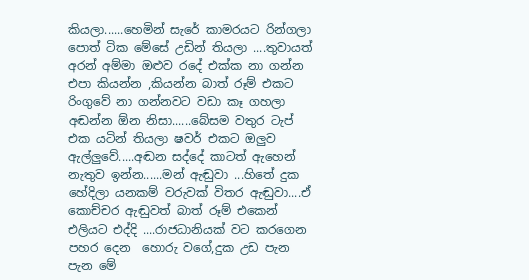කියලා......හෙමින් සැරේ කාමරයට රින්ගලා  පොත් ටික මේසේ උඩින් තියලා ....තුවායත් අරන් අම්මා ඔළුව රදේ එක්ක නා ගන්න එපා කියන්න ,කියන්න බාත් රූම් එකට රිංගුවේ නා ගන්නවට වඩා කෑ ගහලා අඬන්න ඕන නිසා......බේසම වතුර ටැප් එක යටින් තියලා ෂවර් එකට ඔලුව ඇල්ලුවේ.....අඬන සද්දේ කාටත් ඇහෙන් නැතුව ඉන්න......මන් ඇඬුවා ...හිතේ දුක හේදිලා යනකම් වරුවක් විතර ඇඬුවා....ඒ කොච්චර ඇඬුවත් බාත් රූම් එකෙන් එලියට එද්දි ....රාජධානියක් වට කරගෙන පහර දෙන  හොරු වගේ,දුක උඩ පැන පැන මේ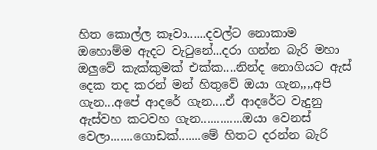හිත කොල්ල කෑවා......දවල්ට නොකාම ඔහොම්ම ඇදට වැටුනේ...දරා ගන්න බැරි මහා ඔලුවේ කැක්කුමක් එක්ක....නින්ද නොගියට ඇස් දෙක තද කරන් මන් හිතුවේ ඔයා ගැන,,,,අපි ගැන...අපේ ආදරේ ගැන....ඒ ආදරේට වැදුනු ඇස්වහ කටවහ ගැන.............ඔයා වෙනස් වෙලා.......ගොඩක්.......මේ හිතට දරන්න බැරි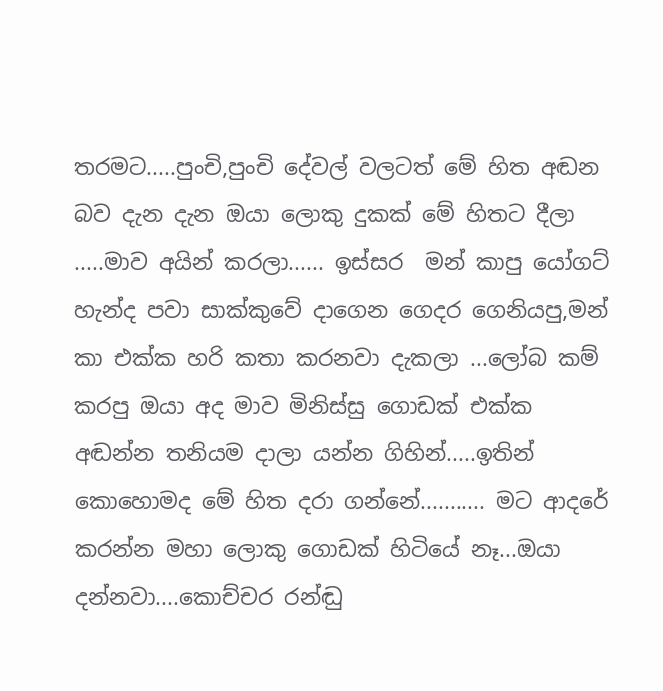තරමට.....පුංචි,පුංචි දේවල් වලටත් මේ හිත අඬන  බව දැන දැන ඔයා ලොකු දුකක් මේ හිතට දීලා .....මාව අයින් කරලා...... ඉස්සර  මන් කාපු යෝගට් හැන්ද පවා සාක්කුවේ දාගෙන ගෙදර ගෙනියපු,මන් කා එක්ක හරි කතා කරනවා දැකලා ...ලෝබ කම් කරපු ඔයා අද මාව මිනිස්සු ගොඩක් එක්ක අඬන්න තනියම දාලා යන්න ගිහින්.....ඉතින් කොහොමද මේ හිත දරා ගන්නේ........... මට ආදරේ කරන්න මහා ලොකු ගොඩක් හිටියේ නෑ...ඔයා දන්නවා....කොච්චර රන්ඬු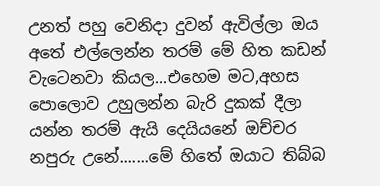උනත් පහු වෙනිදා දුවන් ඇවිල්ලා ඔය අතේ එල්ලෙන්න තරම් මේ හිත කඩන් වැටෙනවා කියල...එහෙම මට,අහස පොලොව උහුලන්න බැරි දුකක් දීලා යන්න තරම් ඇයි දෙයියනේ ඔච්චර නපුරු උනේ.......මේ හිතේ ඔයාට තිබ්බ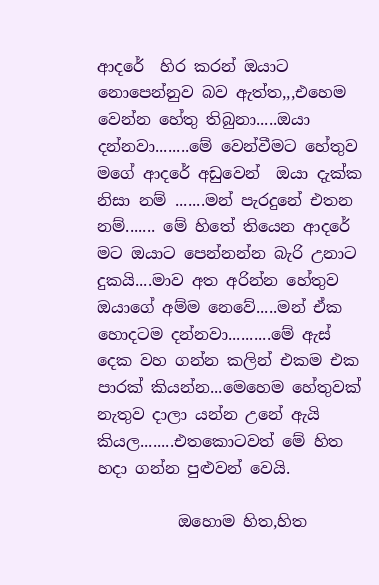ආදරේ  හිර කරන් ඔයාට නොපෙන්නුව බව ඇත්ත,,,එහෙම වෙන්න හේතු තිබුනා.....ඔයා දන්නවා........මේ වෙන්වීමට හේතුව මගේ ආදරේ අඩුවෙන්  ඔයා දැක්ක නිසා නම් .......මන් පැරදුනේ එතන නම්....... මේ හිතේ තියෙන ආදරේ මට ඔයාට පෙන්නන්න බැරි උනාට දුකයි....මාව අත අරින්න හේතුව ඔයාගේ අම්ම නෙවේ.....මන් ඒක හොදටම දන්නවා..........මේ ඇස් දෙක වහ ගන්න කලින් එකම එක පාරක් කියන්න...මෙහෙම හේතුවක් නැතුව දාලා යන්න උනේ ඇයි කියල........එතකොටවත් මේ හිත හදා ගන්න පුළුවන් වෙයි.

          ඔහොම හිත,හිත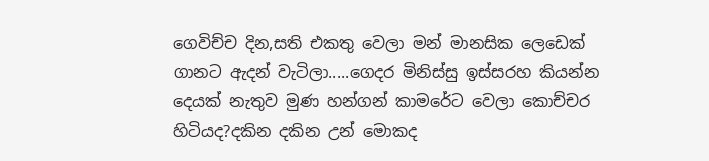ගෙවිච්ච දින,සති එකතු වෙලා මන් මානසික ලෙඩෙක් ගානට ඇදන් වැටිලා.....ගෙදර මිනිස්සු ඉස්සරහ කියන්න දෙයක් නැතුව මුණ හන්ගන් කාමරේට වෙලා කොච්චර හිටියද?දකින දකින උන් මොකද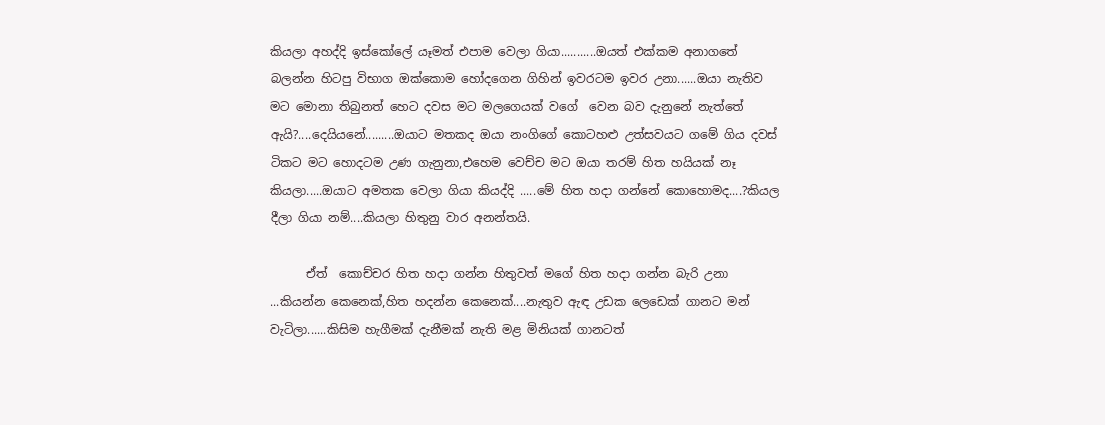කියලා අහද්දි ඉස්කෝලේ යෑමත් එපාම වෙලා ගියා...........ඔයත් එක්කම අනාගතේ බලන්න හිටපු විභාග ඔක්කොම හෝදගෙන ගිහින් ඉවරටම ඉවර උනා......ඔයා නැතිව මට මොනා තිබුනත් හෙට දවස මට මලගෙයක් වගේ  වෙන බව දැනුනේ නැත්තේ ඇයි?....දෙයියනේ.........ඔයාට මතකද ඔයා නංගිගේ කොටහළු උත්සවයට ගමේ ගිය දවස් ටිකට මට හොදටම උණ ගැනුනා,එහෙම වෙච්ච මට ඔයා තරම් හිත හයියක් නෑ කියලා.....ඔයාට අමතක වෙලා ගියා කියද්දි .....මේ හිත හදා ගන්නේ කොහොමද....?කියල දීලා ගියා නම්....කියලා හිතුනු වාර අනන්තයි.

      ඒත්  කොච්චර හිත හදා ගන්න හිතුවත් මගේ හිත හදා ගන්න බැරි උනා ...කියන්න කෙනෙක්,හිත හදන්න කෙනෙක්....නැතුව ඇඳ උඩක ලෙඩෙක් ගානට මන් වැටිලා......කිසිම හැගීමක් දැනීමක් නැති මළ මිනියක් ගානටත්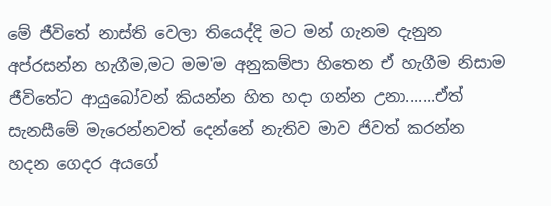මේ ජීවිතේ නාස්ති වෙලා තියෙද්දි මට මන් ගැනම දැනුන අප්රසන්න හැගීම,මට මම'ම අනුකම්පා හිතෙන ඒ හැගීම නිසාම ජීවිතේට ආයුබෝවන් කියන්න හිත හදා ගන්න උනා.......ඒත් සැනසීමේ මැරෙන්නවත් දෙන්නේ නැතිව මාව ජිවත් කරන්න හදන ගෙදර අයගේ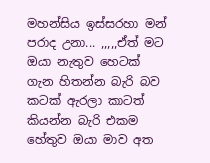මහන්සිය ඉස්සරහා මන් පරාද උනා... ,,,,,ඒත් මට ඔයා නැතුව හෙටක් ගැන හිතන්න බැරි බව කටක් ඇරලා කාටත් කියන්න බැරි එකම හේතුව ඔයා මාව අත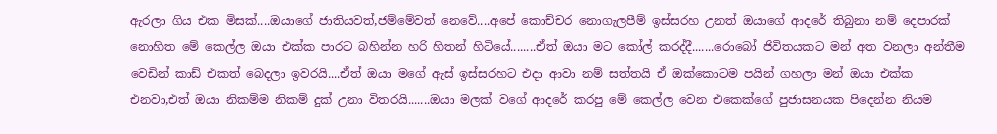ඇරලා ගිය එක මිසක්....ඔයාගේ ජාතියවත්,ජම්මේවත් නෙවේ....අපේ කොච්චර නොගැලපීම් ඉස්සරහ උනත් ඔයාගේ ආදරේ තිබුනා නම් දෙපාරක් නොහිත මේ කෙල්ල ඔයා එක්ක පාරට බහින්න හරි හිතන් හිටියේ........ඒත් ඔයා මට කෝල් කරද්දී.......රොබෝ ජිවිතයකට මන් අත වනලා අන්තීම වෙඩින් කාඩ් එකත් බෙදලා ඉවරයි....ඒත් ඔයා මගේ ඇස් ඉස්සරහට එදා ආවා නම් සත්තයි ඒ ඔක්කොටම පයින් ගහලා මන් ඔයා එක්ක එනවා,එත් ඔයා නිකම්ම නිකම් දුක් උනා විතරයි.......ඔයා මලක් වගේ ආදරේ කරපු මේ කෙල්ල වෙන එකෙක්ගේ පුජාසනයක පිදෙන්න නියම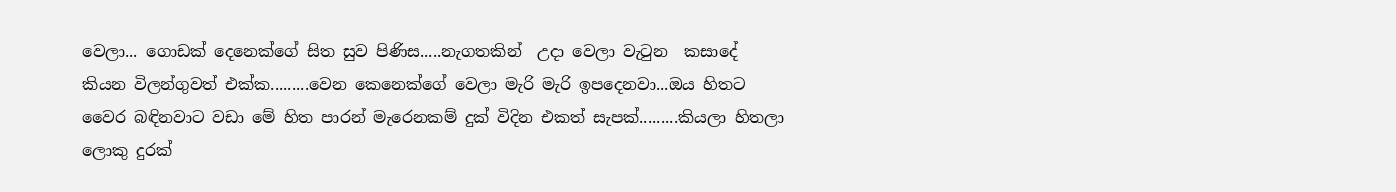වෙලා... ගොඩක් දෙනෙක්ගේ සිත සුව පිණිස.....නැගතකින්  උදා වෙලා වැටුන  කසාදේ කියන විලන්ගුවත් එක්ක.........වෙන කෙනෙක්ගේ වෙලා මැරි මැරි ඉපදෙනවා...ඔය හිතට වෛර බඳිනවාට වඩා මේ හිත පාරන් මැරෙනකම් දුක් විදින එකත් සැපක්.........කියලා හිතලා ලොකු දුරක්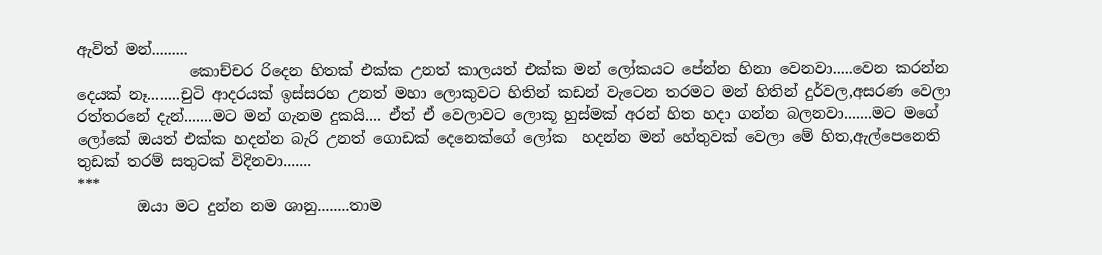ඇවිත් මන්.........
               කොච්චර රිදෙන හිතක් එක්ක උනත් කාලයත් එක්ක මන් ලෝකයට පේන්න හිනා වෙනවා.....වෙන කරන්න දෙයක් නෑ........චුටි ආදරයක් ඉස්සරහ උනත් මහා ලොකුවට හිතින් කඩන් වැටෙන තරමට මන් හිතින් දුර්වල,අසරණ වෙලා රත්තරනේ දැන්.......මට මන් ගැනම දුකයි.... ඒත් ඒ වෙලාවට ලොකූ හුස්මක් අරන් හිත හදා ගන්න බලනවා.......මට මගේ ලෝකේ ඔයත් එක්ක හදන්න බැරි උනත් ගොඩක් දෙනෙක්ගේ ලෝක  හදන්න මන් හේතුවක් වෙලා මේ හිත,ඇල්පෙනෙති තුඩක් තරම් සතුටක් විදිනවා.......
***
        ඔයා මට දුන්න නම ශානු........තාම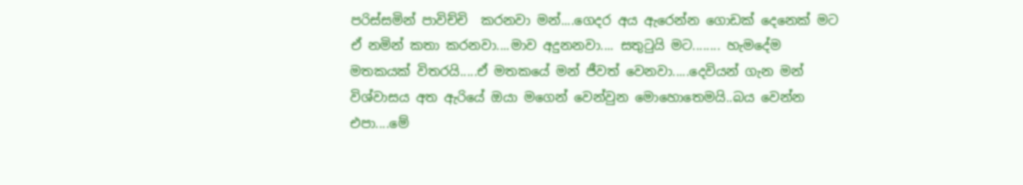පරිස්සමින් පාවිච්චි  කරනවා මන්....ගෙදර අය ඇරෙන්න ගොඩක් දෙනෙක් මට ඒ නමින් කතා කරනවා....මාව අදුනනවා.... සතුටුයි මට........ හැමදේම මතකයක් විතරයි.....ඒ මතකයේ මන් ජීවත් වෙනවා.....දෙවියන් ගැන මන් විශ්වාසය අත ඇරියේ ඔයා මගෙන් වෙන්වුන මොහොතෙමයි..බය වෙන්න එපා....මේ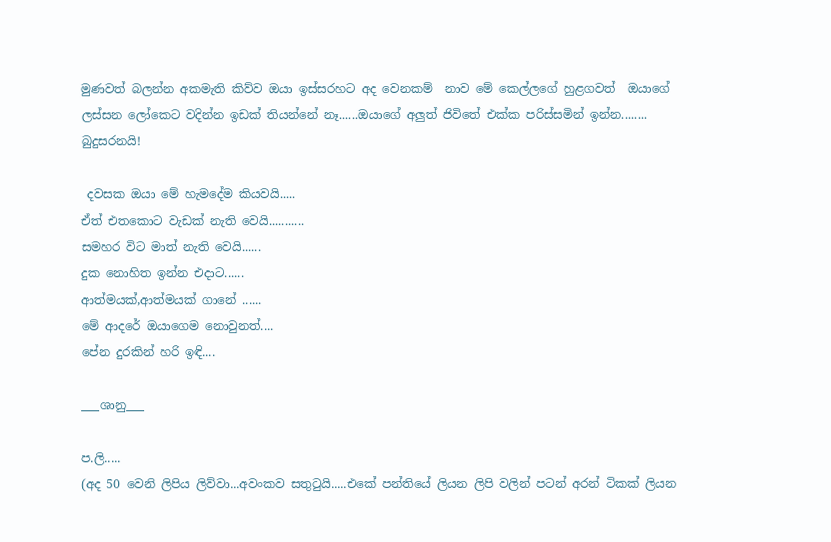මුණවත් බලන්න අකමැති කිව්ව ඔයා ඉස්සරහට අද වෙනකම්  නාව මේ කෙල්ලගේ හුළගවත්  ඔයාගේ ලස්සන ලෝකෙට වදින්න ඉඩක් තියන්නේ නෑ......ඔයාගේ අලුත් ජිවිතේ එක්ක පරිස්සමින් ඉන්න........ බුදුසරනයි!

 දවසක ඔයා මේ හැමදේම කියවයි.....
ඒත් එතකොට වැඩක් නැති වෙයි...........
සමහර විට මාත් නැති වෙයි......
දුක නොහිත ඉන්න එදාට......
ආත්මයක්,ආත්මයක් ගානේ ......
මේ ආදරේ ඔයාගෙම නොවුනත්....
පේන දුරකින් හරි ඉඳි....

___ශානු___

ප.ලි.....
(අද 50 වෙනි ලිපිය ලිව්වා...අවංකව සතුටුයි.....එකේ පන්තියේ ලියන ලිපි වලින් පටන් අරන් ටිකක් ලියන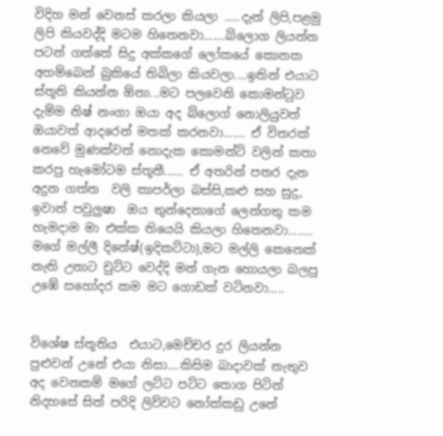විදිහ මන් වෙනස් කරලා කියලා .....දැන් ලිපි,පළමු ලිපි කියවද්දි මටම හිතෙනවා.......බ්ලොග ලියන්න පටන් ගත්තේ සිදු අක්කගේ ලෝකයේ කොනක අහම්බෙන් බුකියේ තිබිලා කියවලා....ඉතින් එයාට ස්තූති කියන්න ඕනා...මට පලවෙනි කොමන්ටුව දැම්ම නිෂ් නංගා ඔයා අද බ්ලොග් නොලියුවත් ඔයාවත් ආදරෙන් මතක් කරනවා....... ඒ විතරක් නෙවේ මුණක්වත් නොදැක කොමන්ට් වලින් කතා කරපු හැමෝටම ස්තූතී...... ඒ අතරින් පතර දැන අදුන ගත්ත  වලි කාපර්ලා බස්සි,කළු සහ සුදු, ඉවාන් පවුලුෂා  ඔය තුන්දෙනාගේ ලෙන්ගතු කම හැමදාම මා එක්ක තියෙයි කියලා හිතෙනවා........ මගේ මල්ලී දිනේෂ්(ඉදිකට්ටා),මට මල්ලි කෙනෙක් නැති උනාට චුට්ට වෙද්දි මන් ගැන හොයලා බලපු උඹේ සහෝදර කම මට ගොඩක් වටිනවා.....


විශේෂ ස්තූතිය  එයාට,මෙච්චර දුර ලියන්න පුළුවන් උනේ එයා නිසා....කිසිම බාදාවක් නැතුව අද වෙනකම් මගේ ලට්ට පට්ට තොග පිටින් නිදහසේ සිත් පරිදි ලිව්වට නෝක්කඩු උනේ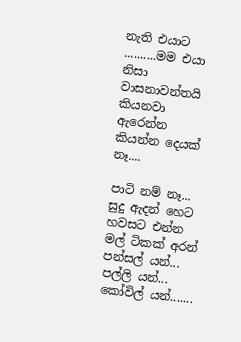නැති එයාට ..........මම එයා නිසා වාසනාවන්තයි කියනවා ඇරෙන්න කියන්න දෙයක් නෑ....

පාටි නම් නෑ...
සුදු ඇදන් හෙට හවසට එන්න
මල් ටිකක් අරන්
පන්සල් යන්...
පල්ලි යන්...
කෝවිල් යන්.......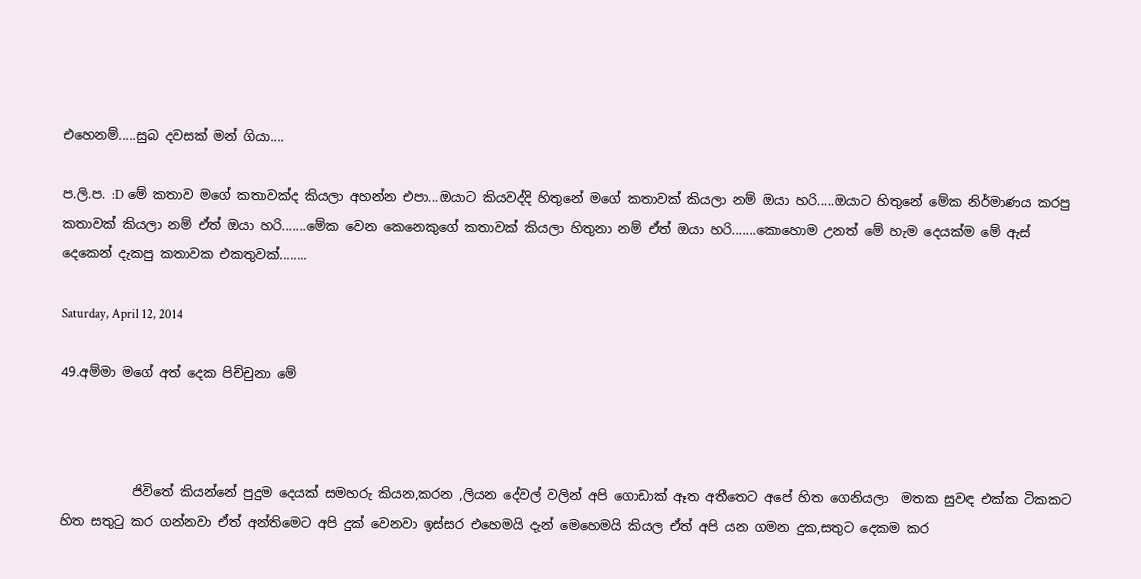එහෙනම්.....සුබ දවසක් මන් ගියා....

ප.ලි.ප. :D මේ කතාව මගේ කතාවක්ද කියලා අහන්න එපා...ඔයාට කියවද්දි හිතුනේ මගේ කතාවක් කියලා නම් ඔයා හරි.....ඔයාට හිතුනේ මේක නිර්මාණය කරපු කතාවක් කියලා නම් ඒත් ඔයා හරි.......මේක වෙන කෙනෙකුගේ කතාවක් කියලා හිතුනා නම් ඒත් ඔයා හරි.......කොහොම උනත් මේ හැම දෙයක්ම මේ ඇස් දෙකෙන් දැකපු කතාවක එකතුවක්........

Saturday, April 12, 2014

49.අම්මා මගේ අත් දෙක පිච්චුනා මේ



           ජිවිතේ කියන්නේ පුදුම දෙයක් සමහරු කියන,කරන ,ලියන දේවල් වලින් අපි ගොඩාක් ඈත අතීතෙට අපේ හිත ගෙනියලා  මතක සුවඳ එක්ක ටිකකට හිත සතුටු කර ගන්නවා ඒත් අන්තිමෙට අපි දුක් වෙනවා ඉස්සර එහෙමයි දැන් මෙහෙමයි කියල ඒත් අපි යන ගමන දුක,සතුට දෙකම කර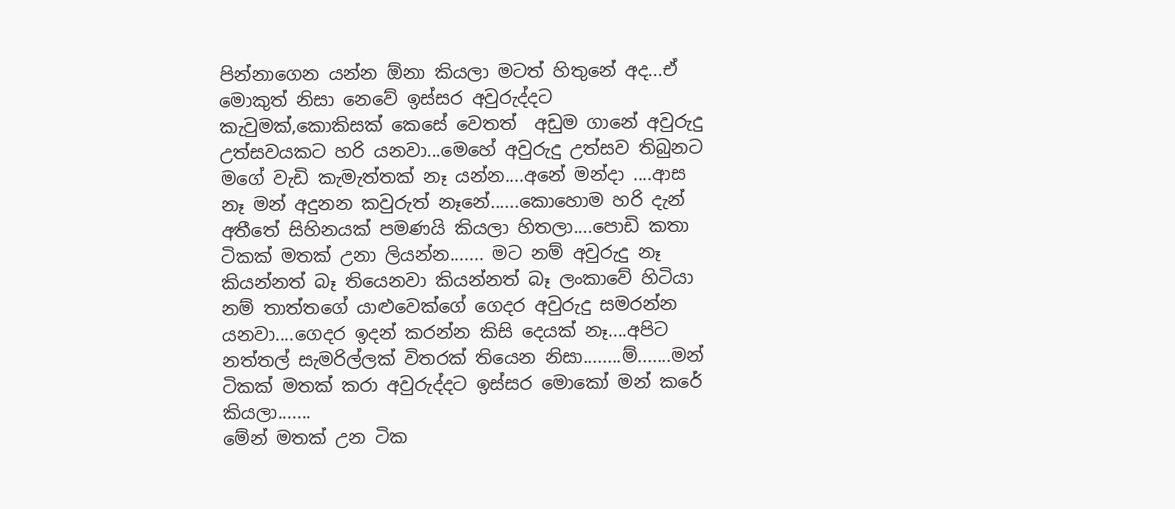පින්නාගෙන යන්න ඕනා කියලා මටත් හිතුනේ අද...ඒ මොකුත් නිසා නෙවේ ඉස්සර අවුරුද්දට කැවුමක්,කොකිසක් කෙසේ වෙතත්  අඩුම ගානේ අවුරුදු උත්සවයකට හරි යනවා...මෙහේ අවුරුදු උත්සව තිබුනට මගේ වැඩි කැමැත්තක් නෑ යන්න....අනේ මන්දා ....ආස නෑ මන් අදුනන කවුරුත් නෑනේ......කොහොම හරි දැන් අතීතේ සිහිනයක් පමණයි කියලා හිතලා....පොඩි කතා ටිකක් මතක් උනා ලියන්න....... මට නම් අවුරුදු නෑ කියන්නත් බෑ තියෙනවා කියන්නත් බෑ ලංකාවේ හිටියා නම් තාත්තගේ යාළුවෙක්ගේ ගෙදර අවුරුදු සමරන්න යනවා....ගෙදර ඉදන් කරන්න කිසි දෙයක් නෑ....අපිට නත්තල් සැමරිල්ලක් විතරක් තියෙන නිසා........ම්.......මන් ටිකක් මතක් කරා අවුරුද්දට ඉස්සර මොකෝ මන් කරේ කියලා.......
මේන් මතක් උන ටික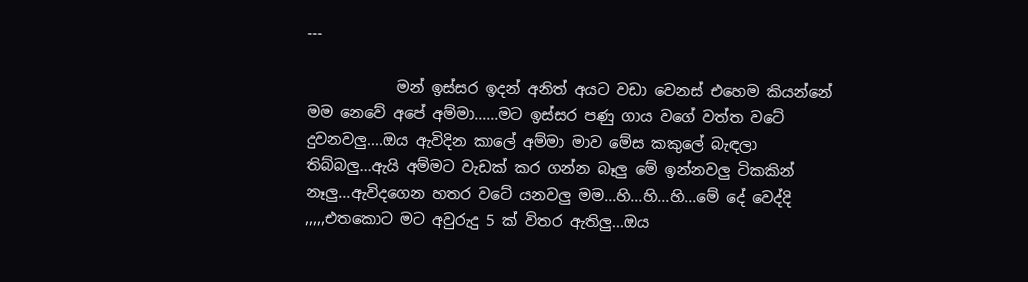---

            මන් ඉස්සර ඉදන් අනිත් අයට වඩා වෙනස් එහෙම කියන්නේ මම නෙවේ අපේ අම්මා......මට ඉස්සර පණු ගාය වගේ වත්ත වටේ දුවනවලු....ඔය ඇවිදින කාලේ අම්මා මාව මේස කකුලේ බැඳලා තිබ්බලු...ඇයි අම්මට වැඩක් කර ගන්න බෑලු මේ ඉන්නවලු ටිකකින් නෑලු...ඇවිදගෙන හතර වටේ යනවලු මම...හි...හි...හි...මේ දේ වෙද්දි ,,,,,එතකොට මට අවුරුදු 5 ක් විතර ඇතිලු...ඔය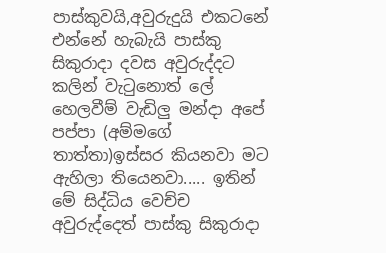පාස්කුවයි,අවුරුදුයි එකටනේ එන්නේ හැබැයි පාස්කු සිකුරාදා දවස අවුරුද්දට කලින් වැටුනොත් ලේ හෙලවීම් වැඩිලු මන්දා අපේ පප්පා (අම්මගේ තාත්තා)ඉස්සර කියනවා මට ඇහිලා තියෙනවා..... ඉතින් මේ සිද්ධිය වෙච්ච අවුරුද්දෙත් පාස්කු සිකුරාදා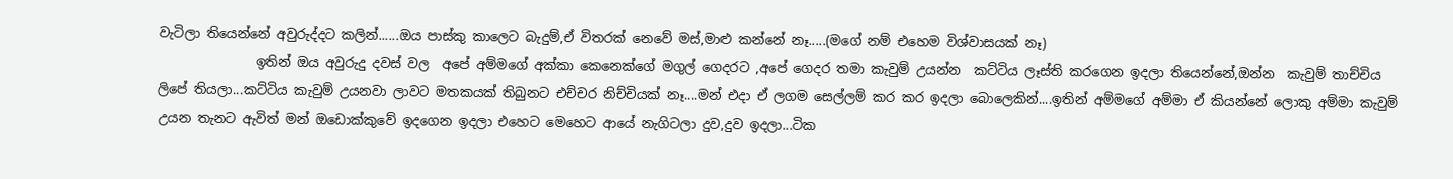වැටිලා තියෙන්නේ අවුරුද්දට කලින්......ඔය පාස්කු කාලෙට බැදුම්,ඒ විතරක් නෙවේ මස්,මාළු කන්නේ නෑ.....(මගේ නම් එහෙම විශ්වාසයක් නෑ)
               ඉතින් ඔය අවුරුදු දවස් වල  අපේ අම්මගේ අක්කා කෙනෙක්ගේ මගුල් ගෙදරට ,අපේ ගෙදර තමා කැවුම් උයන්න  කට්ටිය ලෑස්ති කරගෙන ඉදලා තියෙන්නේ,ඔන්න  කැවුම් තාච්චිය ලිපේ තියලා...කට්ටිය කැවුම් උයනවා ලාවට මතකයක් තිබුනට එච්චර නිච්චියක් නෑ....මන් එදා ඒ ලගම සෙල්ලම් කර කර ඉදලා බොලෙකින්....ඉතින් අම්මගේ අම්මා ඒ කියන්නේ ලොකු අම්මා කැවුම් උයන තැනට ඇවිත් මන් ඔඩොක්කුවේ ඉදගෙන ඉදලා එහෙට මෙහෙට ආයේ නැගිටලා දුව,දුව ඉදලා...ටික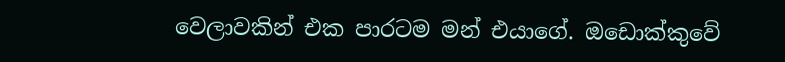වෙලාවකින් එක පාරටම මන් එයාගේ. ඔඩොක්කුවේ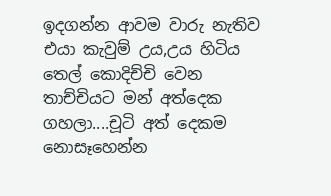ඉදගන්න ආවම වාරු නැතිව එයා කැවුම් උය,උය හිටිය තෙල් කොදිච්චි වෙන තාච්චියට මන් අත්දෙක ගහලා....චූටි අත් දෙකම නොසෑහෙන්න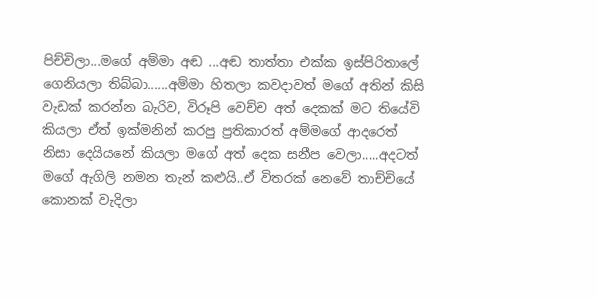පිච්චිලා...මගේ අම්මා අඬ ...අඬ තාත්තා එක්ක ඉස්පිරිතාලේ ගෙනියලා තිබ්බා......අම්මා හිතලා කවදාවත් මගේ අතින් කිසි වැඩක් කරන්න බැරිව, විරූපි වෙච්ච අත් දෙකක් මට තියේවි කියලා ඒත් ඉක්මනින් කරපු ප්‍රතිකාරත් අම්මගේ ආදරෙත් නිසා දෙයියනේ කියලා මගේ අත් දෙක සනීප වෙලා.....අදටත් මගේ ඇගිලි නමන තැන් කළුයි..ඒ විතරක් නෙවේ තාච්චියේ කොනක් වැදිලා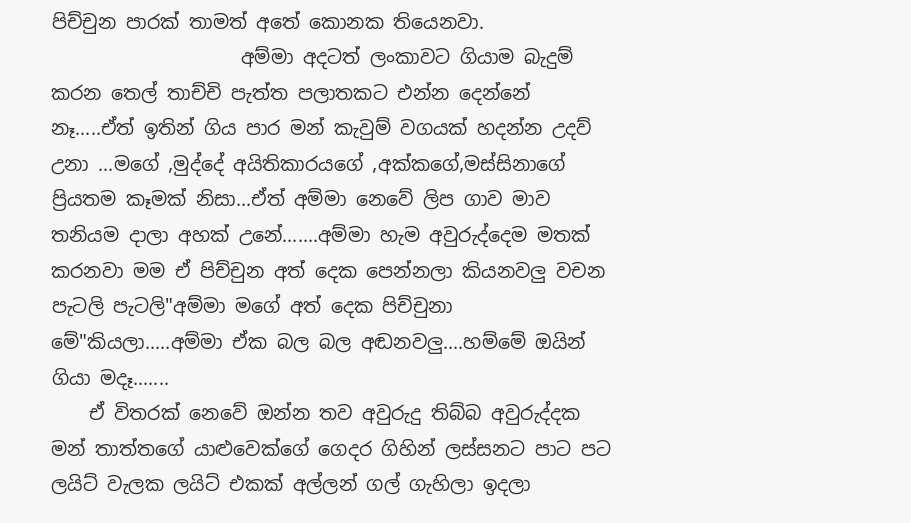පිච්චුන පාරක් තාමත් අතේ කොනක තියෙනවා.
                    අම්මා අදටත් ලංකාවට ගියාම බැදුම් කරන තෙල් තාච්චි පැත්ත පලාතකට එන්න දෙන්නේ නෑ.....ඒත් ඉතින් ගිය පාර මන් කැවුම් වගයක් හදන්න උදව් උනා ...මගේ ,මුද්දේ අයිතිකාරයගේ ,අක්කගේ,මස්සිනාගේ ප්‍රියතම කෑමක් නිසා...ඒත් අම්මා නෙවේ ලිප ගාව මාව තනියම දාලා අහක් උනේ.......අම්මා හැම අවුරුද්දෙම මතක් කරනවා මම ඒ පිච්චුන අත් දෙක පෙන්නලා කියනවලු වචන පැටලි පැටලි"අම්මා මගේ අත් දෙක පිච්චුනා මේ"කියලා.....අම්මා ඒක බල බල අඬනවලු....හම්මේ ඔයින් ගියා මදෑ.......
    ඒ විතරක් නෙවේ ඔන්න තව අවුරුදු තිබ්බ අවුරුද්දක මන් තාත්තගේ යාළුවෙක්ගේ ගෙදර ගිහින් ලස්සනට පාට පට ලයිට් වැලක ලයිට් එකක් අල්ලන් ගල් ගැහිලා ඉදලා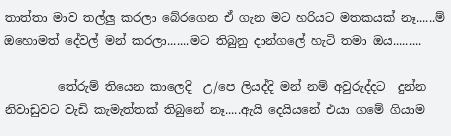තාත්තා මාව තල්ලු කරලා බේරගෙන ඒ ගැන මට හරියට මතකයක් නෑ......ම් ඔහොමත් දේවල් මන් කරලා.......මට තිබුනු දාන්ගලේ හැටි තමා ඔය.........

         තේරුම් තියෙන කාලෙදි  උ/පෙ ලියද්දි මන් නම් අවුරුද්දට  දුන්න නිවාඩුවට වැඩි කැමැත්තක් තිබුනේ නෑ.....ඇයි දෙයියනේ එයා ගමේ ගියාම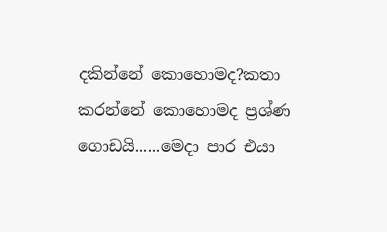දකින්නේ කොහොමද?කතා කරන්නේ කොහොමද ප්‍රශ්ණ ගොඩයි......මෙදා පාර එයා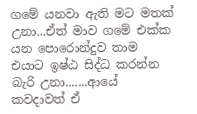ගමේ යනවා ඇති මට මතක් උනා...ඒත් මාව ගමේ එක්ක  යන පොරොන්දුව තාම එයාට ඉෂ්ඨ සිද්ධ කරන්න බැරි උනා.......ආයේ කවදාවත් ඒ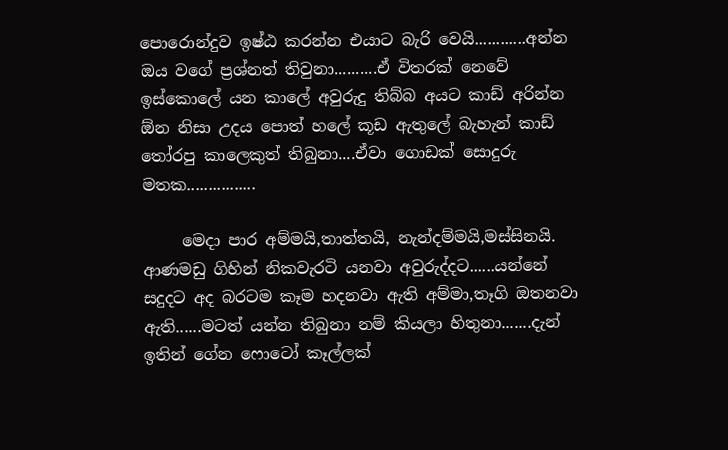පොරොන්දුව ඉෂ්ඨ කරන්න එයාට බැරි වෙයි............අන්න ඔය වගේ ප්‍රශ්නත් තිවුනා..........ඒ විතරක් නෙවේ ඉස්කොලේ යන කාලේ අවුරුදු තිබ්බ අයට කාඩ් අරින්න ඕන නිසා උදය පොත් හලේ කූඩ ඇතුලේ බැහැන් කාඩ් තෝරපු කාලෙකුත් තිබුනා....ඒවා ගොඩක් සොදුරු මතක................

     මෙදා පාර අම්මයි,තාත්තයි, නැන්දම්මයි,මස්සිනයි. ආණමඩු ගිහින් නිකවැරටි යනවා අවුරුද්දට......යන්නේ සදුදට අද බරටම කෑම හදනවා ඇති අම්මා,තෑගි ඔතනවා ඇති......මටත් යන්න තිබුනා නම් කියලා හිතුනා.......දැන් ඉතින් ගේන ෆොටෝ කෑල්ලක්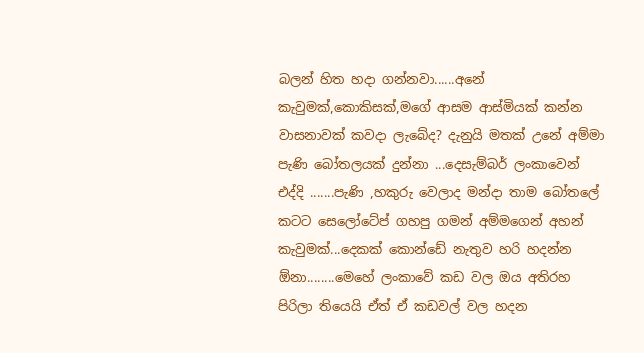බලන් හිත හදා ගන්නවා......අනේ කැවුමක්,කොකිසක්,මගේ ආසම ආස්මියක් කන්න වාසනාවක් කවදා ලැබේද? දැනුයි මතක් උනේ අම්මා පැණි බෝතලයක් දුන්නා ...දෙසැම්බර් ලංකාවෙන් එද්දි .......පැණි ,හකුරු වෙලාද මන්දා තාම බෝතලේ කටට සෙලෝටේප් ගහපු ගමන් අම්මගෙන් අහන් කැවුමක්...දෙකක් කොන්ඩේ නැතුව හරි හදන්න ඕනා........මෙහේ ලංකාවේ කඩ වල ඔය අතිරහ පිරිලා තියෙයි ඒත් ඒ කඩවල් වල හදන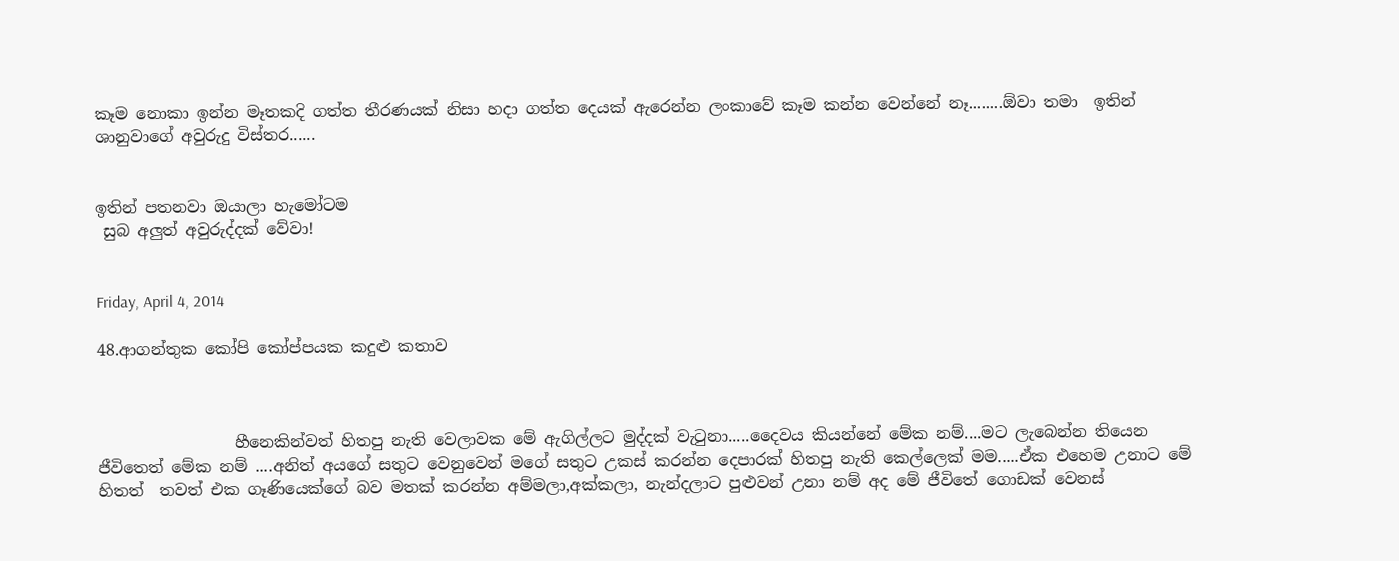කෑම නොකා ඉන්න මෑතකදි ගත්ත තීරණයක් නිසා හදා ගත්ත දෙයක් ඇරෙන්න ලංකාවේ කෑම කන්න වෙන්නේ නෑ........ඕවා තමා  ඉතින් ශානුවාගේ අවුරුදු විස්තර......


ඉතින් පතනවා ඔයාලා හැමෝටම
 සුබ අලුත් අවුරුද්දක් වේවා!


Friday, April 4, 2014

48.ආගන්තුක කෝපි කෝප්පයක කදුළු කතාව



                 හීනෙකින්වත් හිතපු නැති වෙලාවක මේ ඇගිල්ලට මුද්දක් වැටුනා.....දෛවය කියන්නේ මේක නම්....මට ලැබෙන්න තියෙන ජීවිතෙත් මේක නම් ....අනිත් අයගේ සතුට වෙනුවෙන් මගේ සතුට උකස් කරන්න දෙපාරක් හිතපු නැති කෙල්ලෙක් මම.....ඒක එහෙම උනාට මේ හිතත්  තවත් එක ගෑණියෙක්ගේ බව මතක් කරන්න අම්මලා,අක්කලා, නැන්දලාට පුළුවන් උනා නම් අද මේ ජීවිතේ ගොඩක් වෙනස්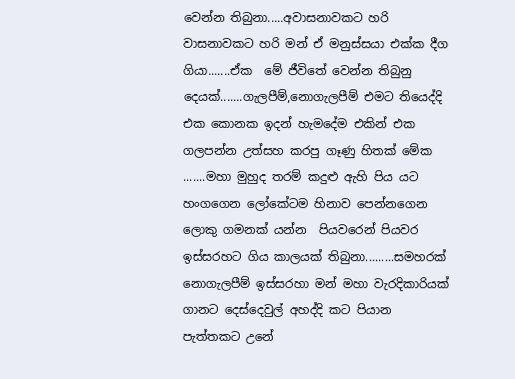වෙන්න තිබුනා.....අවාසනාවකට හරි වාසනාවකට හරි මන් ඒ මනුස්සයා එක්ක දීග ගියා.......ඒක  මේ ජීවිතේ වෙන්න තිබුනු දෙයක්.......ගැලපීම්,නොගැලපීම් එමට තියෙද්දි එක කොනක ඉදන් හැමදේම එකින් එක ගලපන්න උත්සහ කරපු ගෑණු හිතක් මේක .......මහා මුහුද තරම් කදුළු ඇහි පිය යට හංගගෙන ලෝකේටම හිනාව පෙන්නගෙන ලොකු ගමනක් යන්න  පියවරෙන් පියවර ඉස්සරහට ගිය කාලයක් තිබුනා.........සමහරක් නොගැලපීම් ඉස්සරහා මන් මහා වැරදිකාරියක් ගානට දෙස්දෙවුල් අහද්දි කට පියාන පැත්තකට උනේ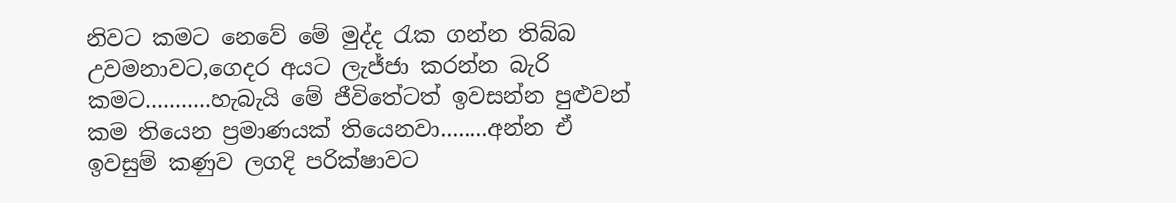නිවට කමට නෙවේ මේ මුද්ද රැක ගන්න තිබ්බ උවමනාවට,ගෙදර අයට ලැජ්ජා කරන්න බැරි කමට...........හැබැයි මේ ජීවිතේටත් ඉවසන්න පුළුවන් කම තියෙන ප්‍රමාණයක් තියෙනවා........අන්න ඒ ඉවසුම් කණුව ලගදි පරික්ෂාවට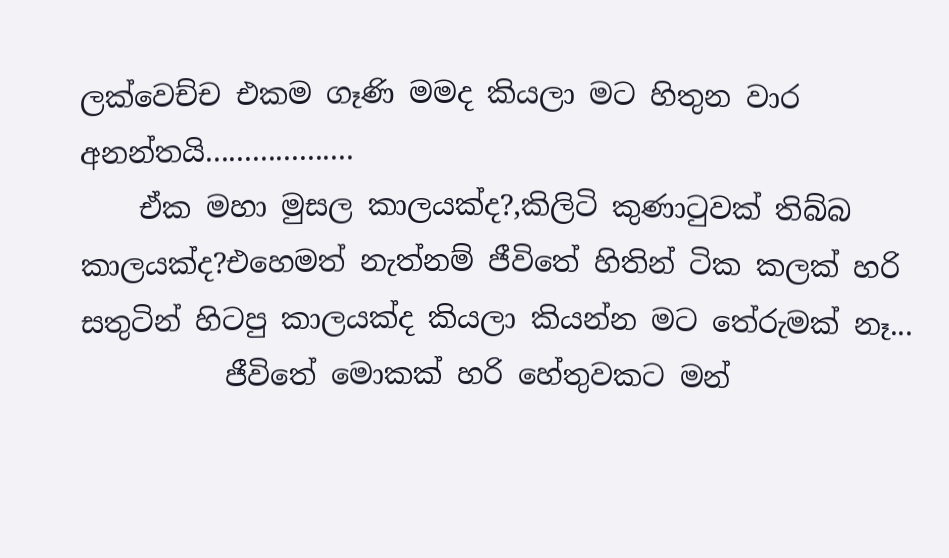ලක්වෙච්ච එකම ගෑණි මමද කියලා මට හිතුන වාර අනන්තයි...................
    ඒක මහා මුසල කාලයක්ද?,කිලිටි කුණාටුවක් තිබ්බ කාලයක්ද?එහෙමත් නැත්නම් ජීවිතේ හිතින් ටික කලක් හරි සතුටින් හිටපු කාලයක්ද කියලා කියන්න මට තේරුමක් නෑ...
          ජීවිතේ මොකක් හරි හේතුවකට මන්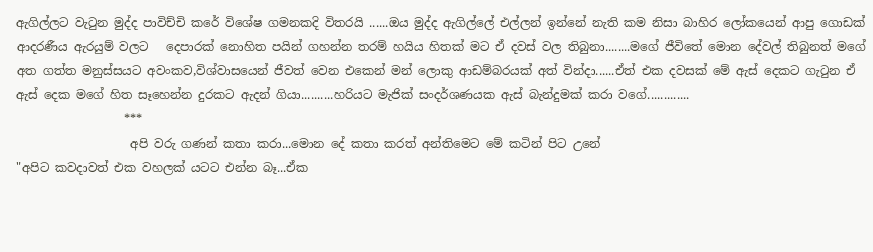ඇගිල්ලට වැටුන මුද්ද පාවිච්චි කරේ විශේෂ ගමනකදි විතරයි ......ඔය මුද්ද ඇගිල්ලේ එල්ලන් ඉන්නේ නැති කම නිසා බාහිර ලෝකයෙන් ආපු ගොඩක් ආදරණීය ඇරයුම් වලට   දෙපාරක් නොහිත පයින් ගහන්න තරම් හයිය හිතක් මට ඒ දවස් වල තිබුනා........මගේ ජීවිතේ මොන දේවල් තිබුනත් මගේ අත ගත්ත මනුස්සයට අවංකව,විශ්වාසයෙන් ජීවත් වෙන එකෙන් මන් ලොකු ආඩම්බරයක් අත් වින්දා......ඒත් එක දවසක් මේ ඇස් දෙකට ගැටුන ඒ ඇස් දෙක මගේ හිත සෑහෙන්න දුරකට ඇදන් ගියා..........හරියට මැජික් සංදර්ශණයක ඇස් බැන්දුමක් කරා වගේ.............
                  ***
                   අපි වරු ගණන් කතා කරා...මොන දේ කතා කරත් අන්තිමෙට මේ කටින් පිට උනේ
"අපිට කවදාවත් එක වහලක් යටට එන්න බෑ...ඒක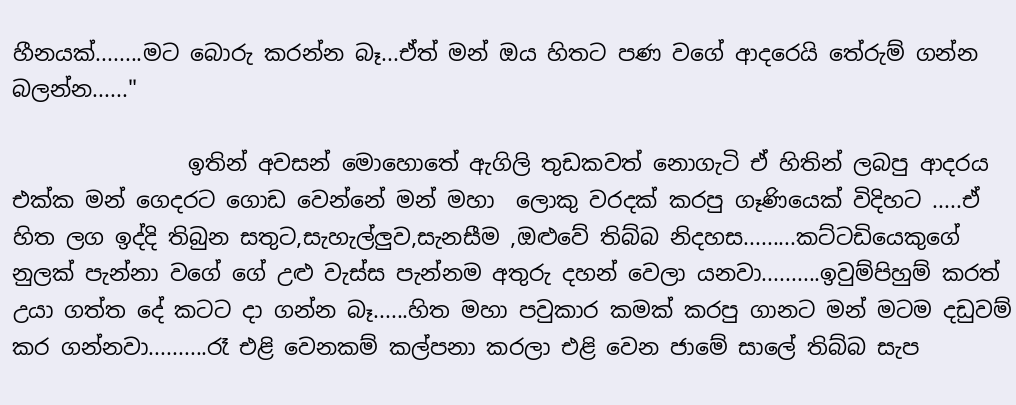හීනයක්........මට බොරු කරන්න බෑ...ඒත් මන් ඔය හිතට පණ වගේ ආදරෙයි තේරුම් ගන්න බලන්න......"

                ඉතින් අවසන් මොහොතේ ඇගිලි තුඩකවත් නොගැටි ඒ හිතින් ලබපු ආදරය එක්ක මන් ගෙදරට ගොඩ වෙන්නේ මන් මහා  ලොකු වරදක් කරපු ගෑණියෙක් විදිහට .....ඒ හිත ලග ඉද්දි තිබුන සතුට,සැහැල්ලුව,සැනසීම ,ඔළුවේ තිබ්බ නිදහස.........කට්ටඩියෙකුගේ නුලක් පැන්නා වගේ ගේ උළු වැස්ස පැන්නම අතුරු දහන් වෙලා යනවා..........ඉවුම්පිහුම් කරත් උයා ගත්ත දේ කටට දා ගන්න බෑ......හිත මහා පවුකාර කමක් කරපු ගානට මන් මටම දඩුවම් කර ගන්නවා..........රෑ එළි වෙනකම් කල්පනා කරලා එළි වෙන ජාමේ සාලේ තිබ්බ සැප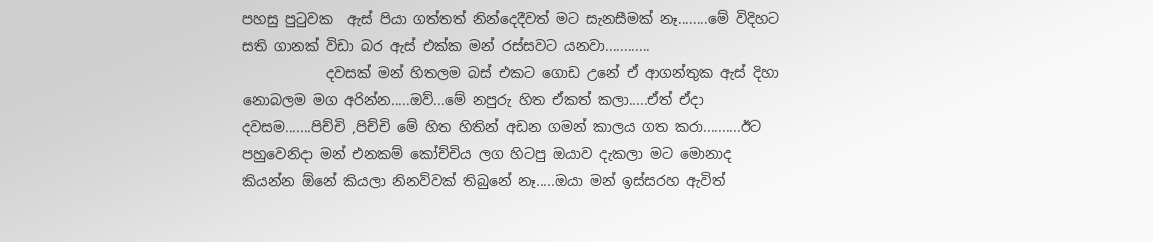පහසු පුටුවක  ඇස් පියා ගත්තත් නින්දෙදීවත් මට සැනසීමක් නෑ........මේ විදිහට සති ගානක් විඩා බර ඇස් එක්ක මන් රස්සවට යනවා............
            දවසක් මන් හිතලම බස් එකට ගොඩ උනේ ඒ ආගන්තුක ඇස් දිහා නොබලම මග අරින්න.....ඔව්...මේ නපුරු හිත ඒකත් කලා.....ඒත් ඒදා දවසම.......පිච්චි ,පිච්චි මේ හිත හිතින් අඩන ගමන් කාලය ගත කරා..........ඊට පහුවෙනිදා මන් එනකම් කෝච්චිය ලග හිටපු ඔයාව දැකලා මට මොනාද කියන්න ඕනේ කියලා නිනව්වක් තිබුනේ නෑ.....ඔයා මන් ඉස්සරහ ඇවිත්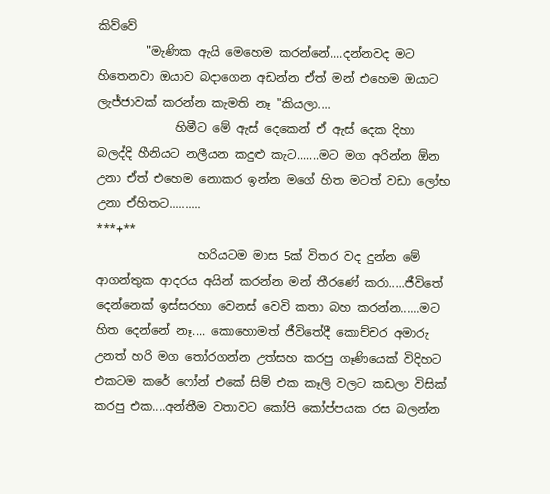කිව්වේ
        "මැණික ඇයි මෙහෙම කරන්නේ....දන්නවද මට හිතෙනවා ඔයාව බදාගෙන අඩන්න ඒත් මන් එහෙම ඔයාට ලැජ්ජාවක් කරන්න කැමති නෑ "කියලා....
             හිමීට මේ ඇස් දෙකෙන් ඒ ඇස් දෙක දිහා බලද්දි හීනියට නලීයන කදුළු කැට.......මට මග අරින්න ඕන උනා ඒත් එහෙම නොකර ඉන්න මගේ හිත මටත් වඩා ලෝභ උනා ඒහිතට..........
***+**
                 හරියටම මාස 5ක් විතර වද දුන්න මේ ආගන්තුක ආදරය අයින් කරන්න මන් තීරණේ කරා.....ජීවිතේ දෙන්නෙක් ඉස්සරහා වෙනස් වෙවි කතා බහ කරන්න......මට හිත දෙන්නේ නෑ.... කොහොමත් ජීවිතේදී කොච්චර අමාරු උනත් හරි මග තෝරගන්න උත්සහ කරපු ගෑණියෙක් විදිහට එකටම කරේ ෆෝන් එකේ සිම් එක කෑලි වලට කඩලා විසික් කරපු එක....අන්තීම වතාවට කෝපි කෝප්පයක රස බලන්න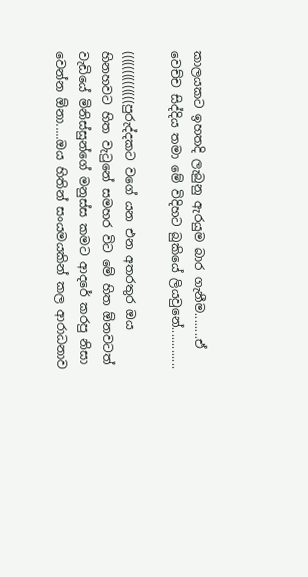කාලයකට ඉහතදි ලැබුනු ඇරයුම බාර ගැනීම........ඒ වෙච්ච සිද්දිය තමා මේ විදිහට බුකියේ ලියවුනේ.............

((((((((((((((පුරුද්දකට වගේ යන එන අතරතුර ඔය හිනහවට හිත වැටුනේ සමහර විට මේ හිත ඕනවටත් වැඩියේ මිනිස්සුන්ගේ මනුස්ස කමට ආදරේ කරපු නිසා වෙන්න ඕනා.....ඔය හිතින් සංයමයකින් කල ආරාධනාව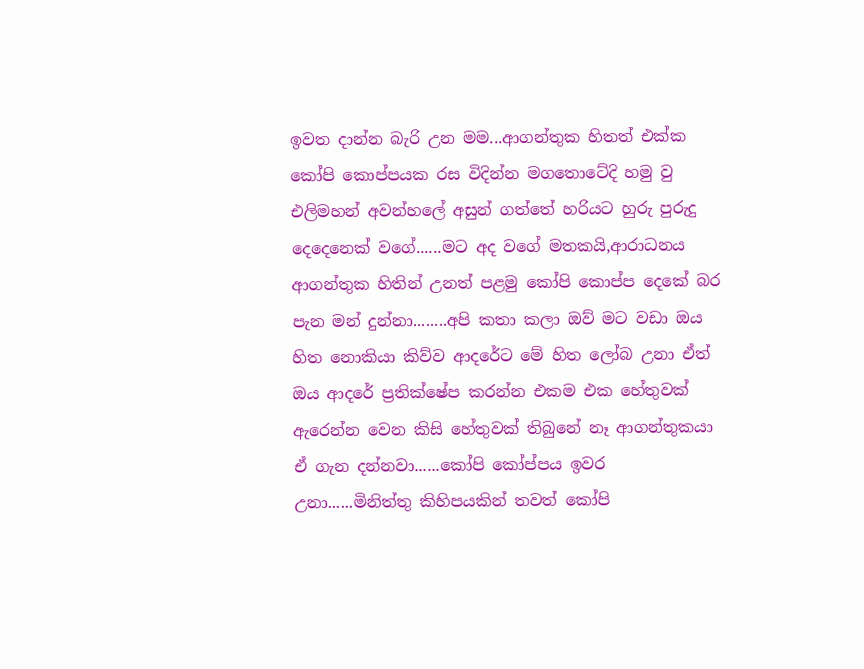ඉවත දාන්න බැරි උන මම...ආගන්තුක හිතත් එක්ක කෝපි කොප්පයක රස විදින්න මගතොටේදි හමු වු එලිමහන් අවන්හලේ අසුන් ගත්තේ හරියට හුරු පුරුදු දෙදෙනෙක් වගේ......මට අද වගේ මතකයි,ආරාධනය ආගන්තුක හිතින් උනත් පළමු කෝපි කොප්ප දෙකේ බර පැන මන් දුන්නා........අපි කතා කලා ඔව් මට වඩා ඔය හිත නොකියා කිව්ව ආදරේට මේ හිත ලෝබ උනා ඒත් ඔය ආදරේ ප්‍රතික්ෂේප කරන්න එකම එක හේතුවක් ඇරෙන්න වෙන කිසි හේතුවක් තිබුනේ නෑ ආගන්තුකයා ඒ ගැන දන්නවා......කෝපි කෝප්පය ඉවර උනා......මිනිත්තු කිහිපයකින් තවත් කෝපි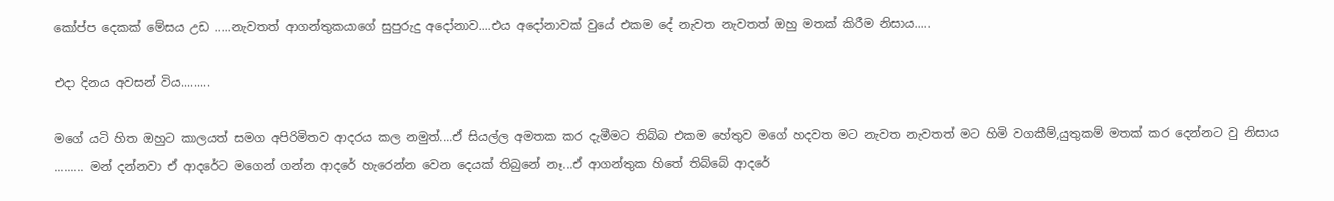කෝප්ප දෙකක් මේසය උඩ .....නැවතත් ආගන්තුකයාගේ සුපුරුදු අදෝනාව....එය අදෝනාවක් වුයේ එකම දේ නැවත නැවතත් ඔහු මතක් කිරීම නිසාය.....

එදා දිනය අවසන් විය.........

මගේ යටි හිත ඔහුට කාලයත් සමග අපිරිමිතව ආදරය කල නමුත්....ඒ සියල්ල අමතක කර දැමීමට තිබ්බ එකම හේතුව මගේ හදවත මට නැවත නැවතත් මට හිමි වගකීම්,යුතුකම් මතක් කර දෙන්නට වු නිසාය ......... මන් දන්නවා ඒ ආදරේට මගෙන් ගන්න ආදරේ හැරෙන්න වෙන දෙයක් තිබුනේ නෑ...ඒ ආගන්තුක හිතේ තිබ්බේ ආදරේ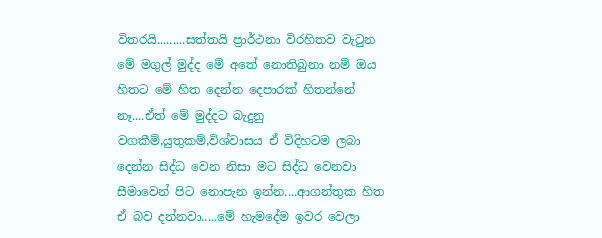විතරයි.........සත්තයි ප්‍රාර්ථනා විරහිතව වැටුන මේ මගුල් මුද්ද මේ අතේ නොතිබුනා නම් ඔය හිතට මේ හිත දෙන්න දෙපාරක් හිතන්නේ නෑ....ඒත් මේ මුද්දට බැදුනු වගකීම්,යුතුකම්,විශ්වාසය ඒ විදිහටම ලබා දෙන්න සිද්ධ වෙන නිසා මට සිද්ධ වෙනවා සීමාවෙන් පිට නොපැන ඉන්න....ආගන්තුක හිත ඒ බව දන්නවා.....මේ හැමදේම ඉවර වෙලා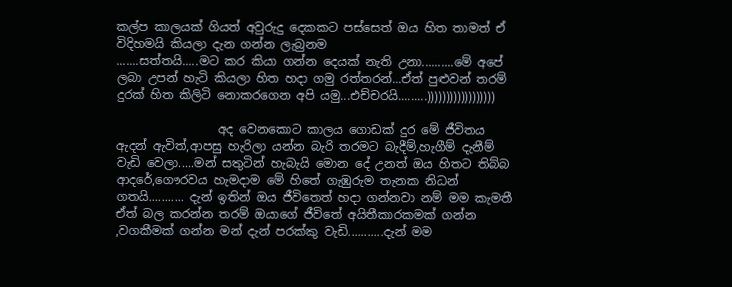කල්ප කාලයක් ගියත් අවුරුදු දෙකකට පස්සෙත් ඔය හිත තාමත් ඒ විදිහමයි කියලා දැන ගන්න ලැබුනම
.......සත්තයි.....මට කර කියා ගන්න දෙයක් නැති උනා..........මේ අපේ ලබා උපන් හැටි කියලා හිත හදා ගමු රත්තරන්...ඒත් පුළුවන් තරම් දුරක් හිත කිලිටි නොකරගෙන අපි යමු...එච්චරයි.........))))))))))))))))))

                 අද වෙනකොට කාලය ගොඩක් දුර මේ ජීවිතය ඇදන් ඇවිත්,ආපසු හැරිලා යන්න බැරි තරමට බැදීම්,හැගීම් දැනීම් වැඩි වෙලා.....මන් සතුටින් හැබැයි මොන දේ උනත් ඔය හිතට තිබ්බ ආදරේ,ගෞරවය හැමදාම මේ හිතේ ගැඹුරුම තැනක නිධන් ගතයි........... දැන් ඉතින් ඔය ජීවිතෙත් හදා ගන්නවා නම් මම කැමතී ඒත් බල කරන්න තරම් ඔයාගේ ජීවිතේ අයිතීකාරකමක් ගන්න ,වගකීමක් ගන්න මන් දැන් පරක්කු වැඩි...........දැන් මම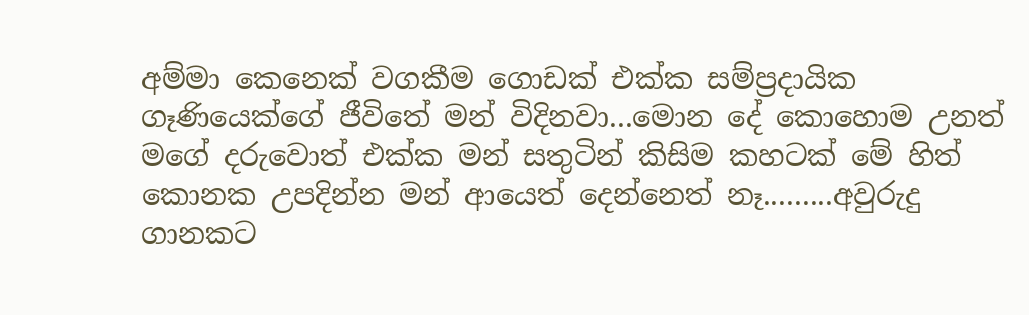අම්මා කෙනෙක් වගකීම ගොඩක් එක්ක සම්ප්‍රදායික ගෑණියෙක්ගේ ජීවිතේ මන් විදිනවා...මොන දේ කොහොම උනත් මගේ දරුවොත් එක්ක මන් සතුටින් කිසිම කහටක් මේ හිත් කොනක උපදින්න මන් ආයෙත් දෙන්නෙත් නෑ.........අවුරුදු ගානකට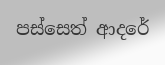පස්සෙත් ආදරේ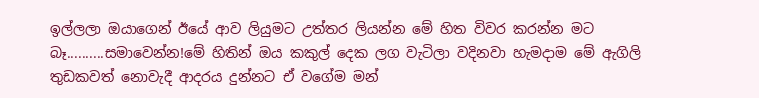ඉල්ලලා ඔයාගෙන් ඊයේ ආව ලියුමට උත්තර ලියන්න මේ හිත විවර කරන්න මට බෑ..........සමාවෙන්න!මේ හිතින් ඔය කකුල් දෙක ලග වැටිලා වදිනවා හැමදාම මේ ඇගිලි තුඩකවත් නොවැදී ආදරය දුන්නට ඒ වගේම මන්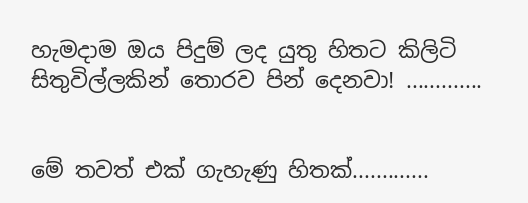හැමදාම ඔය පිදුම් ලද යුතු හිතට කිලිටි සිතුවිල්ලකින් තොරව පින් දෙනවා! .............


මේ තවත් එක් ගැහැණු හිතක්.............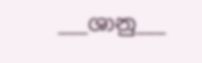___ශානු___